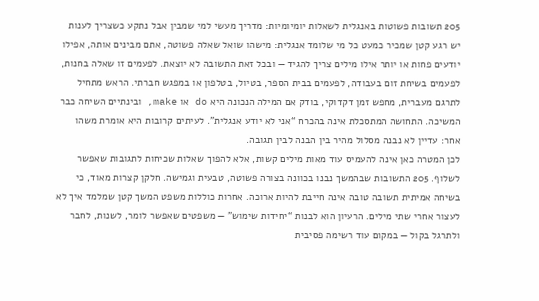205 תשובות פשוטות באנגלית לשאלות יומיומיות: מדריך מעשי למי שמבין אבל נתקע כשצריך לענות
יש רגע קטן שמכיר כמעט כל מי שלומד אנגלית: מישהו שואל שאלה פשוטה, אתם מבינים אותה, אפילו יודעים פחות או יותר אילו מילים צריך להגיד — ובכל זאת התשובה לא יוצאת. לפעמים זו שאלה בחנות, לפעמים בשיחת זום בעבודה, לפעמים בבית הספר, בטיול, בטלפון או במפגש חברתי. הראש מתחיל לתרגם מעברית, מחפש זמן דקדוקי, בודק אם המילה הנכונה היא do או make, ובינתיים השיחה כבר המשיכה. התחושה המתסכלת אינה בהכרח “אני לא יודע אנגלית”. לעיתים קרובות היא אומרת משהו אחר: עדיין לא נבנה מסלול מהיר בין הבנה לבין תגובה.
לכן המטרה כאן אינה להעמיס עוד מאות מילים קשות, אלא להפוך שאלות שכיחות לתגובות שאפשר לשלוף. 205 התשובות שבהמשך נבנו בכוונה בצורה פשוטה, טבעית וגמישה. חלקן קצרות מאוד, כי בשיחה אמיתית תשובה טובה אינה חייבת להיות ארוכה. אחרות כוללות משפט המשך קטן שמלמד איך לא לעצור אחרי שתי מילים. הרעיון הוא לבנות “יחידות שימוש” — משפטים שאפשר לומר, לשנות, לחבר ולתרגל בקול — במקום עוד רשימה פסיבית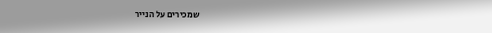שמכירים על הנייר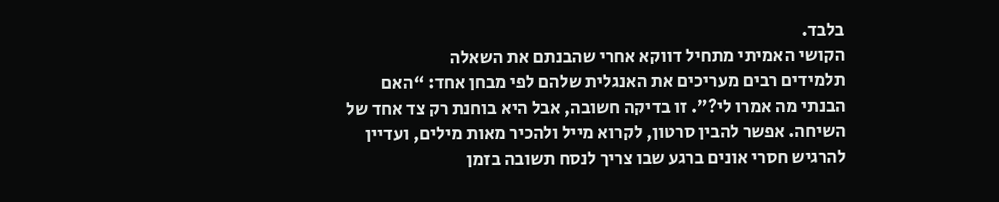בלבד.
הקושי האמיתי מתחיל דווקא אחרי שהבנתם את השאלה
תלמידים רבים מעריכים את האנגלית שלהם לפי מבחן אחד: “האם הבנתי מה אמרו לי?”. זו בדיקה חשובה, אבל היא בוחנת רק צד אחד של השיחה. אפשר להבין סרטון, לקרוא מייל ולהכיר מאות מילים, ועדיין להרגיש חסרי אונים ברגע שבו צריך לנסח תשובה בזמן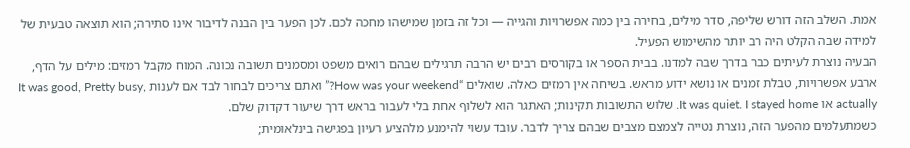אמת. השלב הזה דורש שליפה, סדר מילים, בחירה בין כמה אפשרויות והגייה — וכל זה בזמן שמישהו מחכה לכם. לכן הפער בין הבנה לדיבור אינו סתירה; הוא תוצאה טבעית של למידה שבה הקלט היה רב יותר מהשימוש הפעיל.
הבעיה נוצרת לעיתים כבר בדרך שבה למדנו. בבית הספר או בקורסים רבים יש הרבה תרגילים שבהם רואים משפט ומסמנים תשובה נכונה. המוח מקבל רמזים: מילים על הדף, ארבע אפשרויות, טבלת זמנים או נושא ידוע מראש. בשיחה אין רמזים כאלה. שואלים “How was your weekend?” ואתם צריכים לבחור לבד אם לענות It was good, Pretty busy, actually או It was quiet. I stayed home. שלוש התשובות תקינות; האתגר הוא לשלוף אחת בלי לעבור בראש דרך שיעור דקדוק שלם.
כשמתעלמים מהפער הזה, נוצרת נטייה לצמצם מצבים שבהם צריך לדבר. עובד עשוי להימנע מלהציע רעיון בפגישה בינלאומית;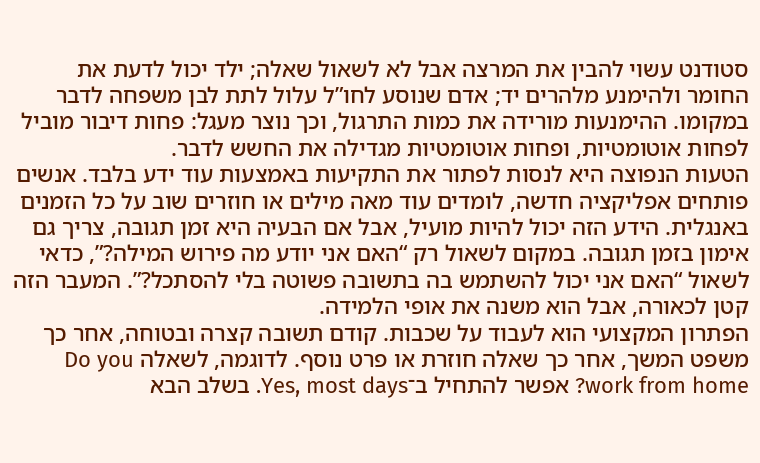סטודנט עשוי להבין את המרצה אבל לא לשאול שאלה; ילד יכול לדעת את החומר ולהימנע מלהרים יד; אדם שנוסע לחו”ל עלול לתת לבן משפחה לדבר במקומו. ההימנעות מורידה את כמות התרגול, וכך נוצר מעגל: פחות דיבור מוביל לפחות אוטומטיות, ופחות אוטומטיות מגדילה את החשש לדבר.
הטעות הנפוצה היא לנסות לפתור את התקיעות באמצעות עוד ידע בלבד. אנשים פותחים אפליקציה חדשה, לומדים עוד מאה מילים או חוזרים שוב על כל הזמנים באנגלית. הידע הזה יכול להיות מועיל, אבל אם הבעיה היא זמן תגובה, צריך גם אימון בזמן תגובה. במקום לשאול רק “האם אני יודע מה פירוש המילה?”, כדאי לשאול “האם אני יכול להשתמש בה בתשובה פשוטה בלי להסתכל?”. המעבר הזה קטן לכאורה, אבל הוא משנה את אופי הלמידה.
הפתרון המקצועי הוא לעבוד על שכבות. קודם תשובה קצרה ובטוחה, אחר כך משפט המשך, אחר כך שאלה חוזרת או פרט נוסף. לדוגמה, לשאלה Do you work from home? אפשר להתחיל ב־Yes, most days. בשלב הבא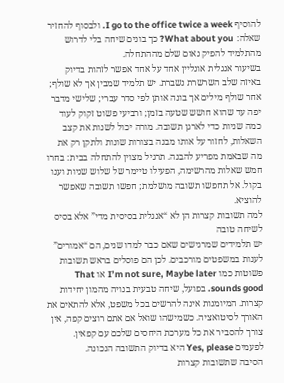להוסיף I go to the office twice a week. ולבסוף להחזיר שאלה: What about you? כך בונים שיחה בלי לדרוש מהתלמיד להפיק נאום שלם מההתחלה.
בשיעור אנגלית אונליין אחד על אחד אפשר לזהות בדיוק באיזה שלב השרשרת נשברת. יש תלמיד שמבין אך לא שולף; אחר שולף מילים אך בונה אותן לפי סדר עברי; שלישי מדבר יפה עד שהוא חושש שטעה בזמן; ורביעי פשוט זקוק לעוד כמה שניות כדי לארגן תשובה. מורה יכול לשנות את קצב השאלות, לחזור על אותו מבנה בצורות שונות ולתקן רק את מה שבאמת מפריע להבנה. תרגיל מצוין להתחלה בבית: בחרו חמש שאלות מהרשימה, הפעילו טיימר של שלוש שניות וענו בקול. אל תחפשו תשובה מושלמת; חפשו תשובה שאפשר להוציא.
למה תשובות קצרות הן לא “אנגלית בסיסית מדי” אלא בסיס לשיחה טובה
יש תלמידים שמרגישים שאם כבר למדו שנים, הם “אמורים” לענות במשפטים מורכבים. לכן הם פוסלים בראש תשובות פשוטות כמו I’m not sure, Maybe later או That sounds good. בפועל, שיחה טבעית בנויה מהמון יחידות קצרות. המיומנות אינה להרשים בכל משפט, אלא להתאים את האורך לסיטואציה. כשמישהו שואל אם אתם רוצים קפה, אין צורך להסביר את כל מערכת היחסים שלכם עם קפאין. לפעמים Yes, please היא בדיוק התשובה הנכונה.
הסיבה שתשובות קצרות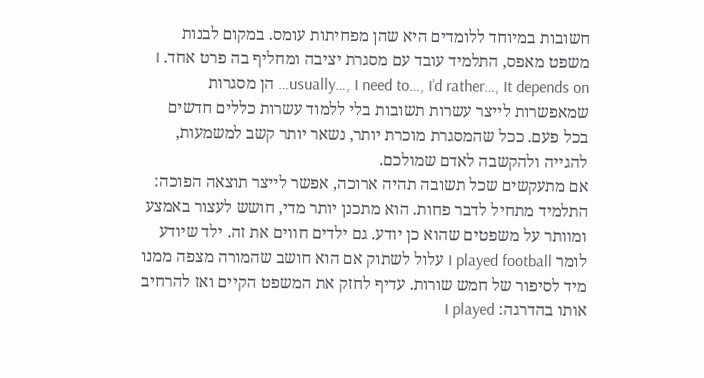חשובות במיוחד ללומדים היא שהן מפחיתות עומס. במקום לבנות משפט מאפס, התלמיד עובד עם מסגרת יציבה ומחליף בה פרט אחד. I usually…, I need to…, I’d rather…, It depends on… הן מסגרות שמאפשרות לייצר עשרות תשובות בלי ללמוד עשרות כללים חדשים בכל פעם. ככל שהמסגרת מוכרת יותר, נשאר יותר קשב למשמעות, להגייה ולהקשבה לאדם שמולכם.
אם מתעקשים שכל תשובה תהיה ארוכה, אפשר לייצר תוצאה הפוכה: התלמיד מתחיל לדבר פחות. הוא מתכנן יותר מדי, חושש לעצור באמצע ומוותר על משפטים שהוא כן יודע. גם ילדים חווים את זה. ילד שיודע לומר I played football עלול לשתוק אם הוא חושב שהמורה מצפה ממנו מיד לסיפור של חמש שורות. עדיף לחזק את המשפט הקיים ואז להרחיב אותו בהדרגה: I played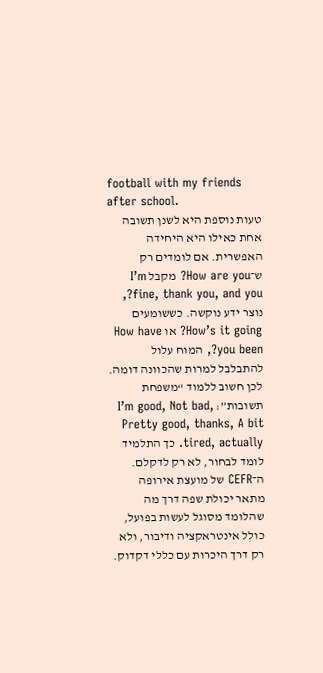football with my friends after school.
טעות נוספת היא לשנן תשובה אחת כאילו היא היחידה האפשרית. אם לומדים רק ש־How are you? מקבל I’m fine, thank you, and you?, נוצר ידע נוקשה. כששומעים How’s it going? או How have you been?, המוח עלול להתבלבל למרות שהכוונה דומה. לכן חשוב ללמוד “משפחת תשובות”: I’m good, Not bad, Pretty good, thanks, A bit tired, actually. כך התלמיד לומד לבחור, לא רק לדקלם.
ה־CEFR של מועצת אירופה מתאר יכולת שפה דרך מה שהלומד מסוגל לעשות בפועל, כולל אינטראקציה ודיבור, ולא רק דרך היכרות עם כללי דקדוק.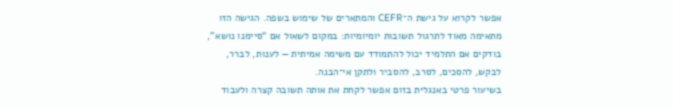אפשר לקרוא על גישת ה־CEFR והמתארים של שימוש בשפה. הגישה הזו מתאימה מאוד לתרגול תשובות יומיומיות: במקום לשאול אם “סיימנו נושא”, בודקים אם התלמיד יכול להתמודד עם משימה אמיתית — לענות, לברר, לבקש, להסכים, לסרב, להסביר ולתקן אי־הבנה.
בשיעור פרטי באנגלית בזום אפשר לקחת את אותה תשובה קצרה ולעבוד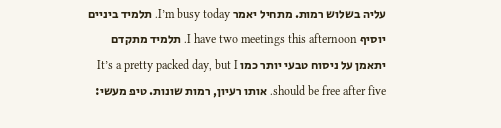עליה בשלוש רמות. מתחיל יאמר I’m busy today. תלמיד ביניים יוסיף I have two meetings this afternoon. תלמיד מתקדם יתאמן על ניסוח טבעי יותר כמו It’s a pretty packed day, but I should be free after five. אותו רעיון, רמות שונות. טיפ מעשי: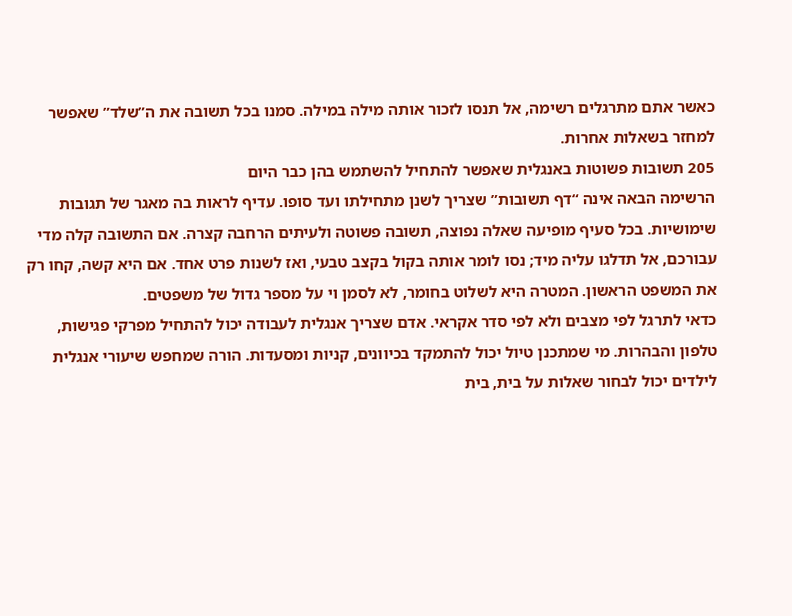כאשר אתם מתרגלים רשימה, אל תנסו לזכור אותה מילה במילה. סמנו בכל תשובה את ה”שלד” שאפשר למחזר בשאלות אחרות.
205 תשובות פשוטות באנגלית שאפשר להתחיל להשתמש בהן כבר היום
הרשימה הבאה אינה “דף תשובות” שצריך לשנן מתחילתו ועד סופו. עדיף לראות בה מאגר של תגובות שימושיות. בכל סעיף מופיעה שאלה נפוצה, תשובה פשוטה ולעיתים הרחבה קצרה. אם התשובה קלה מדי עבורכם, אל תדלגו עליה מיד; נסו לומר אותה בקול בקצב טבעי, ואז לשנות פרט אחד. אם היא קשה, קחו רק את המשפט הראשון. המטרה היא לשלוט בחומר, לא לסמן וי על מספר גדול של משפטים.
כדאי לתרגל לפי מצבים ולא לפי סדר אקראי. אדם שצריך אנגלית לעבודה יכול להתחיל מפרקי פגישות, טלפון והבהרות. מי שמתכנן טיול יכול להתמקד בכיוונים, קניות ומסעדות. הורה שמחפש שיעורי אנגלית לילדים יכול לבחור שאלות על בית, בית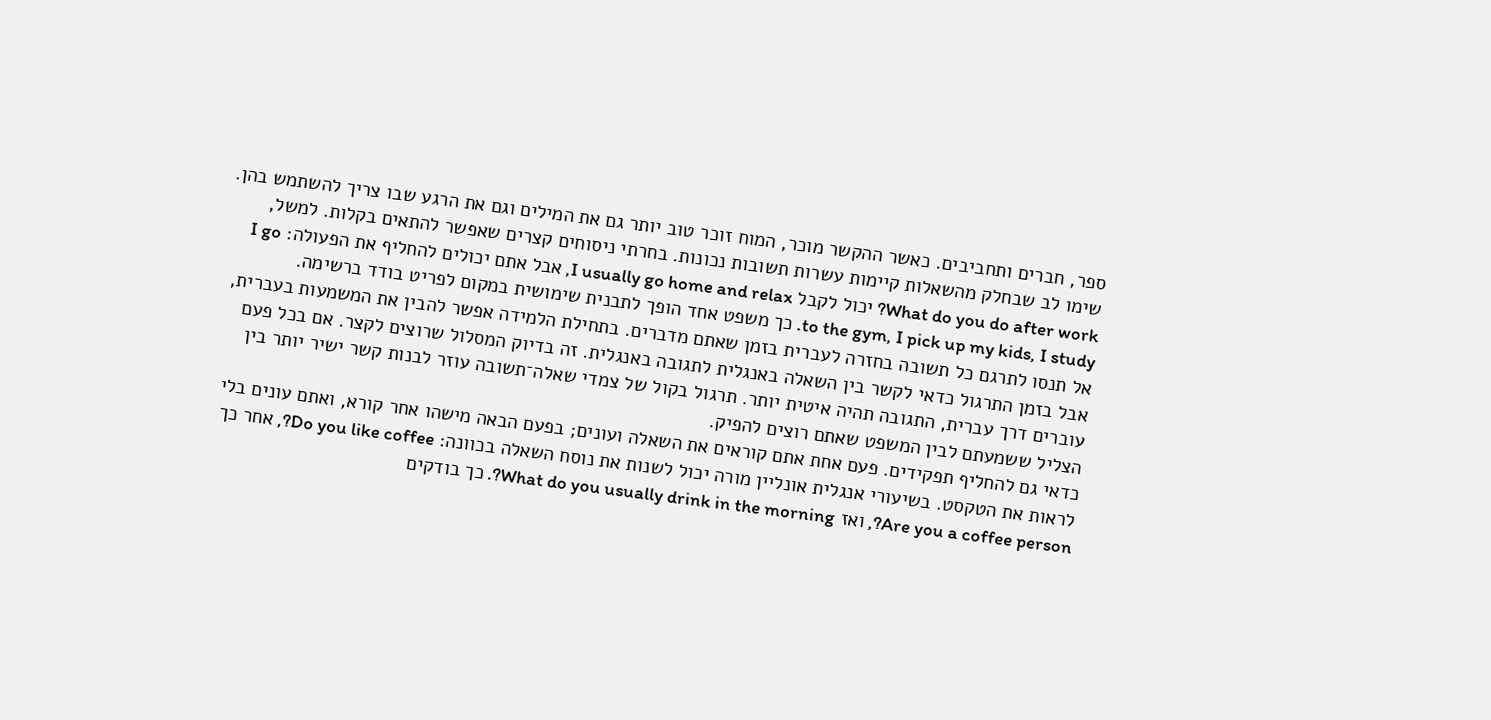ספר, חברים ותחביבים. כאשר ההקשר מוכר, המוח זוכר טוב יותר גם את המילים וגם את הרגע שבו צריך להשתמש בהן.
שימו לב שבחלק מהשאלות קיימות עשרות תשובות נכונות. בחרתי ניסוחים קצרים שאפשר להתאים בקלות. למשל, What do you do after work? יכול לקבל I usually go home and relax, אבל אתם יכולים להחליף את הפעולה: I go to the gym, I pick up my kids, I study. כך משפט אחד הופך לתבנית שימושית במקום לפריט בודד ברשימה.
אל תנסו לתרגם כל תשובה בחזרה לעברית בזמן שאתם מדברים. בתחילת הלמידה אפשר להבין את המשמעות בעברית, אבל בזמן התרגול כדאי לקשר בין השאלה באנגלית לתגובה באנגלית. זה בדיוק המסלול שרוצים לקצר. אם בכל פעם עוברים דרך עברית, התגובה תהיה איטית יותר. תרגול בקול של צמדי שאלה־תשובה עוזר לבנות קשר ישיר יותר בין הצליל ששמעתם לבין המשפט שאתם רוצים להפיק.
כדאי גם להחליף תפקידים. פעם אחת אתם קוראים את השאלה ועונים; בפעם הבאה מישהו אחר קורא, ואתם עונים בלי לראות את הטקסט. בשיעורי אנגלית אונליין מורה יכול לשנות את נוסח השאלה בכוונה: Do you like coffee?, אחר כך Are you a coffee person?, ואז What do you usually drink in the morning?. כך בודקים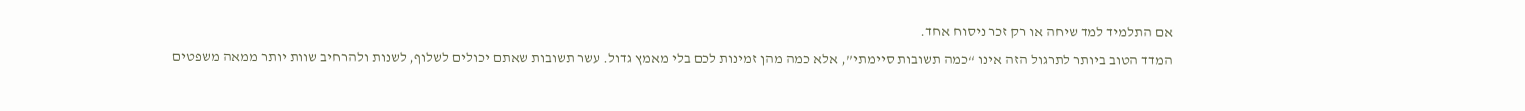אם התלמיד למד שיחה או רק זכר ניסוח אחד.
המדד הטוב ביותר לתרגול הזה אינו “כמה תשובות סיימתי”, אלא כמה מהן זמינות לכם בלי מאמץ גדול. עשר תשובות שאתם יכולים לשלוף, לשנות ולהרחיב שוות יותר ממאה משפטים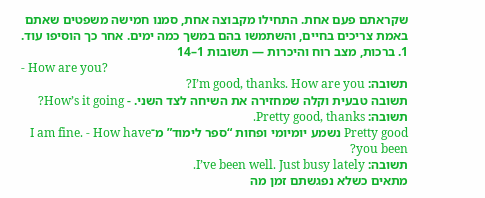שקראתם פעם אחת. התחילו מקבוצה אחת, סמנו חמישה משפטים שאתם באמת צריכים בחיים, והשתמשו בהם במשך כמה ימים. אחר כך הוסיפו עוד.
1. ברכות, מצב רוח והיכרות — תשובות 1–14
- How are you?
תשובה: I’m good, thanks. How are you?
תשובה טבעית וקלה שמחזירה את השיחה לצד השני. - How’s it going?
תשובה: Pretty good, thanks.
Pretty good נשמע יומיומי ופחות “ספר לימוד” מ־I am fine. - How have you been?
תשובה: I’ve been well. Just busy lately.
מתאים כשלא נפגשתם זמן מה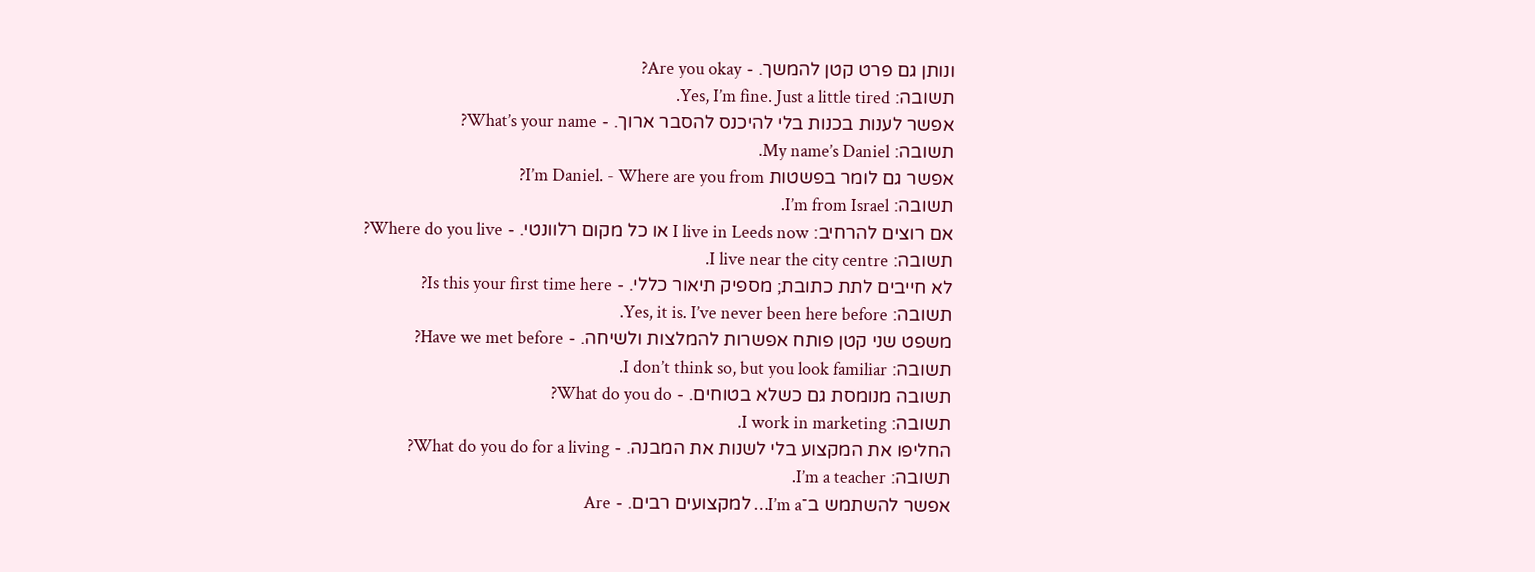ונותן גם פרט קטן להמשך. - Are you okay?
תשובה: Yes, I’m fine. Just a little tired.
אפשר לענות בכנות בלי להיכנס להסבר ארוך. - What’s your name?
תשובה: My name’s Daniel.
אפשר גם לומר בפשטות I’m Daniel. - Where are you from?
תשובה: I’m from Israel.
אם רוצים להרחיב: I live in Leeds now או כל מקום רלוונטי. - Where do you live?
תשובה: I live near the city centre.
לא חייבים לתת כתובת; מספיק תיאור כללי. - Is this your first time here?
תשובה: Yes, it is. I’ve never been here before.
משפט שני קטן פותח אפשרות להמלצות ולשיחה. - Have we met before?
תשובה: I don’t think so, but you look familiar.
תשובה מנומסת גם כשלא בטוחים. - What do you do?
תשובה: I work in marketing.
החליפו את המקצוע בלי לשנות את המבנה. - What do you do for a living?
תשובה: I’m a teacher.
אפשר להשתמש ב־I’m a… למקצועים רבים. - Are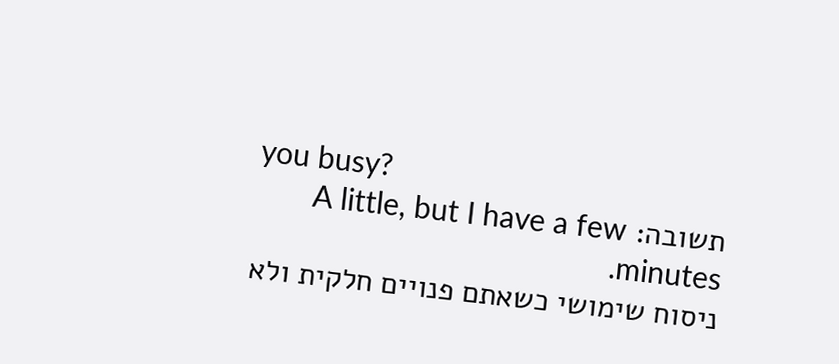you busy?
תשובה: A little, but I have a few minutes.
ניסוח שימושי כשאתם פנויים חלקית ולא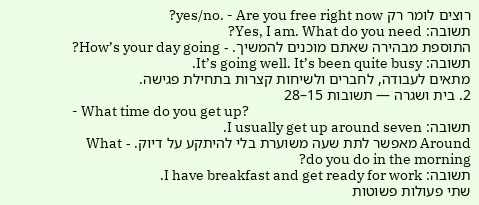רוצים לומר רק yes/no. - Are you free right now?
תשובה: Yes, I am. What do you need?
התוספת מבהירה שאתם מוכנים להמשיך. - How’s your day going?
תשובה: It’s going well. It’s been quite busy.
מתאים לעבודה, לחברים ולשיחות קצרות בתחילת פגישה.
2. בית ושגרה — תשובות 15–28
- What time do you get up?
תשובה: I usually get up around seven.
Around מאפשר לתת שעה משוערת בלי להיתקע על דיוק. - What do you do in the morning?
תשובה: I have breakfast and get ready for work.
שתי פעולות פשוטות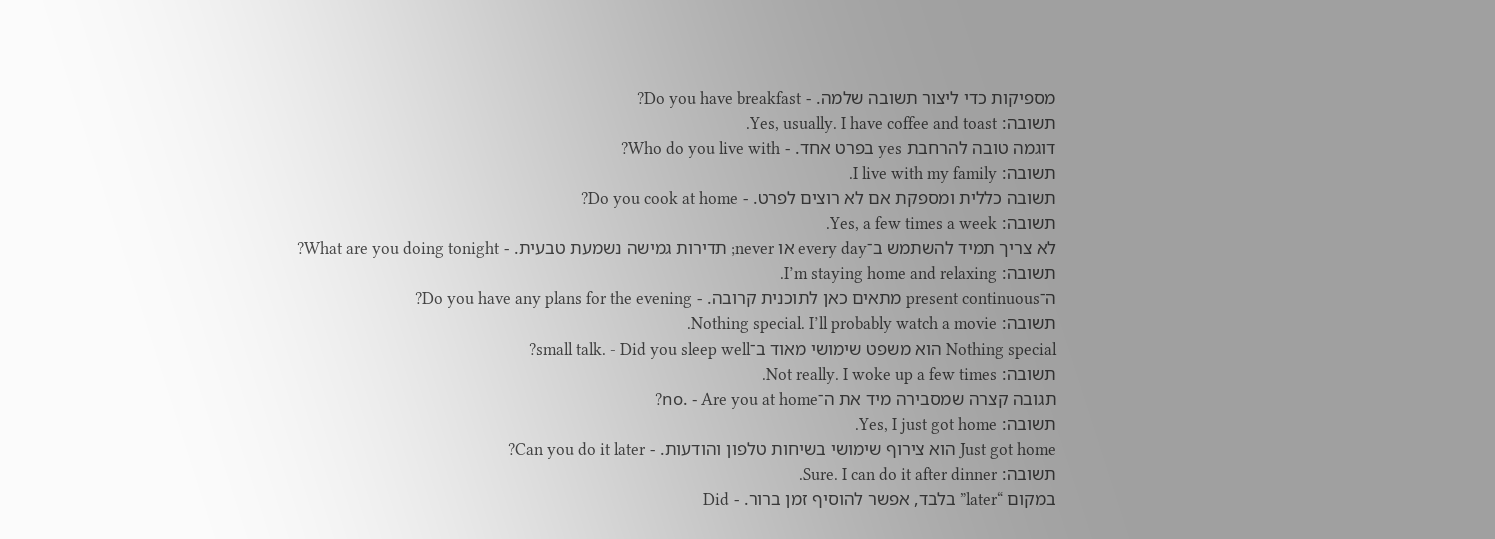מספיקות כדי ליצור תשובה שלמה. - Do you have breakfast?
תשובה: Yes, usually. I have coffee and toast.
דוגמה טובה להרחבת yes בפרט אחד. - Who do you live with?
תשובה: I live with my family.
תשובה כללית ומספקת אם לא רוצים לפרט. - Do you cook at home?
תשובה: Yes, a few times a week.
לא צריך תמיד להשתמש ב־every day או never; תדירות גמישה נשמעת טבעית. - What are you doing tonight?
תשובה: I’m staying home and relaxing.
ה־present continuous מתאים כאן לתוכנית קרובה. - Do you have any plans for the evening?
תשובה: Nothing special. I’ll probably watch a movie.
Nothing special הוא משפט שימושי מאוד ב־small talk. - Did you sleep well?
תשובה: Not really. I woke up a few times.
תגובה קצרה שמסבירה מיד את ה־no. - Are you at home?
תשובה: Yes, I just got home.
Just got home הוא צירוף שימושי בשיחות טלפון והודעות. - Can you do it later?
תשובה: Sure. I can do it after dinner.
במקום “later” בלבד, אפשר להוסיף זמן ברור. - Did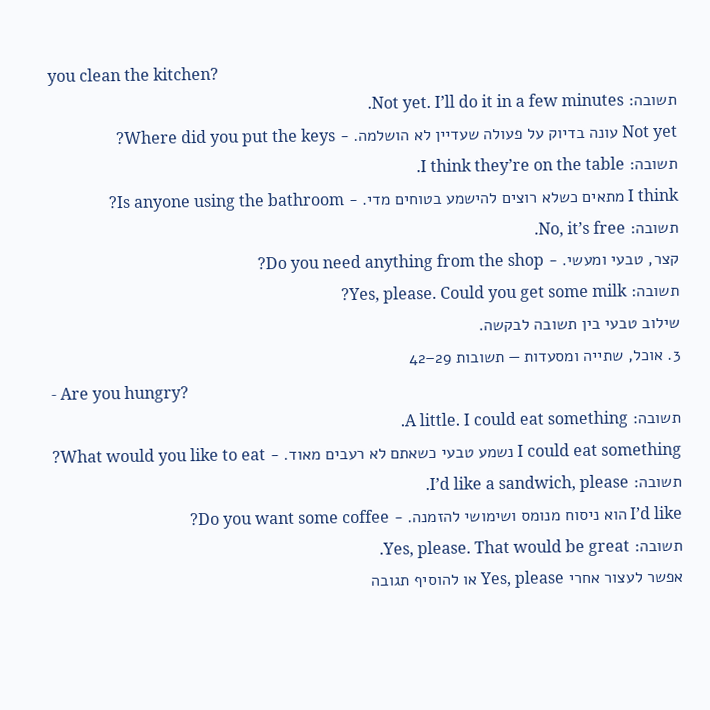you clean the kitchen?
תשובה: Not yet. I’ll do it in a few minutes.
Not yet עונה בדיוק על פעולה שעדיין לא הושלמה. - Where did you put the keys?
תשובה: I think they’re on the table.
I think מתאים כשלא רוצים להישמע בטוחים מדי. - Is anyone using the bathroom?
תשובה: No, it’s free.
קצר, טבעי ומעשי. - Do you need anything from the shop?
תשובה: Yes, please. Could you get some milk?
שילוב טבעי בין תשובה לבקשה.
3. אוכל, שתייה ומסעדות — תשובות 29–42
- Are you hungry?
תשובה: A little. I could eat something.
I could eat something נשמע טבעי כשאתם לא רעבים מאוד. - What would you like to eat?
תשובה: I’d like a sandwich, please.
I’d like הוא ניסוח מנומס ושימושי להזמנה. - Do you want some coffee?
תשובה: Yes, please. That would be great.
אפשר לעצור אחרי Yes, please או להוסיף תגובה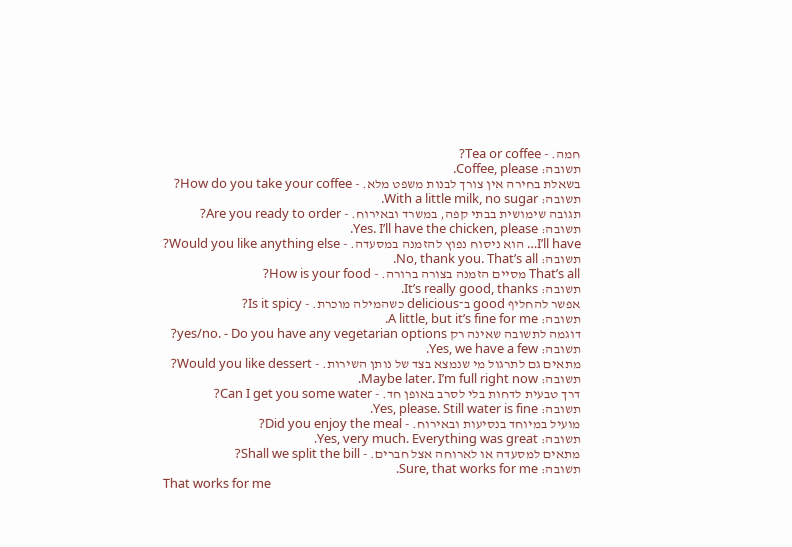חמה. - Tea or coffee?
תשובה: Coffee, please.
בשאלת בחירה אין צורך לבנות משפט מלא. - How do you take your coffee?
תשובה: With a little milk, no sugar.
תגובה שימושית בבתי קפה, במשרד ובאירוח. - Are you ready to order?
תשובה: Yes. I’ll have the chicken, please.
I’ll have… הוא ניסוח נפוץ להזמנה במסעדה. - Would you like anything else?
תשובה: No, thank you. That’s all.
That’s all מסיים הזמנה בצורה ברורה. - How is your food?
תשובה: It’s really good, thanks.
אפשר להחליף good ב־delicious כשהמילה מוכרת. - Is it spicy?
תשובה: A little, but it’s fine for me.
דוגמה לתשובה שאינה רק yes/no. - Do you have any vegetarian options?
תשובה: Yes, we have a few.
מתאים גם לתרגול מי שנמצא בצד של נותן השירות. - Would you like dessert?
תשובה: Maybe later. I’m full right now.
דרך טבעית לדחות בלי לסרב באופן חד. - Can I get you some water?
תשובה: Yes, please. Still water is fine.
מועיל במיוחד בנסיעות ובאירוח. - Did you enjoy the meal?
תשובה: Yes, very much. Everything was great.
מתאים למסעדה או לארוחה אצל חברים. - Shall we split the bill?
תשובה: Sure, that works for me.
That works for me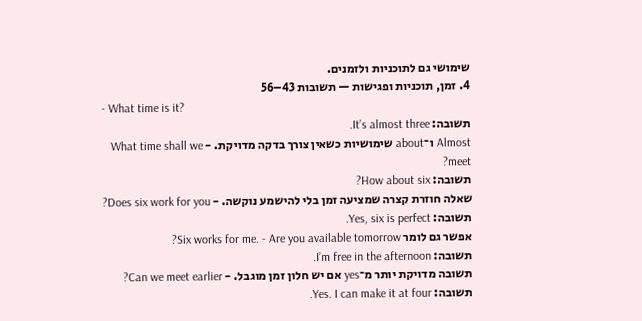שימושי גם לתוכניות ולזמנים.
4. זמן, תוכניות ופגישות — תשובות 43–56
- What time is it?
תשובה: It’s almost three.
Almost ו־about שימושיות כשאין צורך בדקה מדויקת. - What time shall we meet?
תשובה: How about six?
שאלה חוזרת קצרה שמציעה זמן בלי להישמע נוקשה. - Does six work for you?
תשובה: Yes, six is perfect.
אפשר גם לומר Six works for me. - Are you available tomorrow?
תשובה: I’m free in the afternoon.
תשובה מדויקת יותר מ־yes אם יש חלון זמן מוגבל. - Can we meet earlier?
תשובה: Yes. I can make it at four.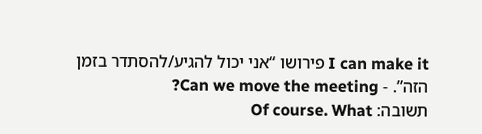I can make it פירושו “אני יכול להגיע/להסתדר בזמן הזה”. - Can we move the meeting?
תשובה: Of course. What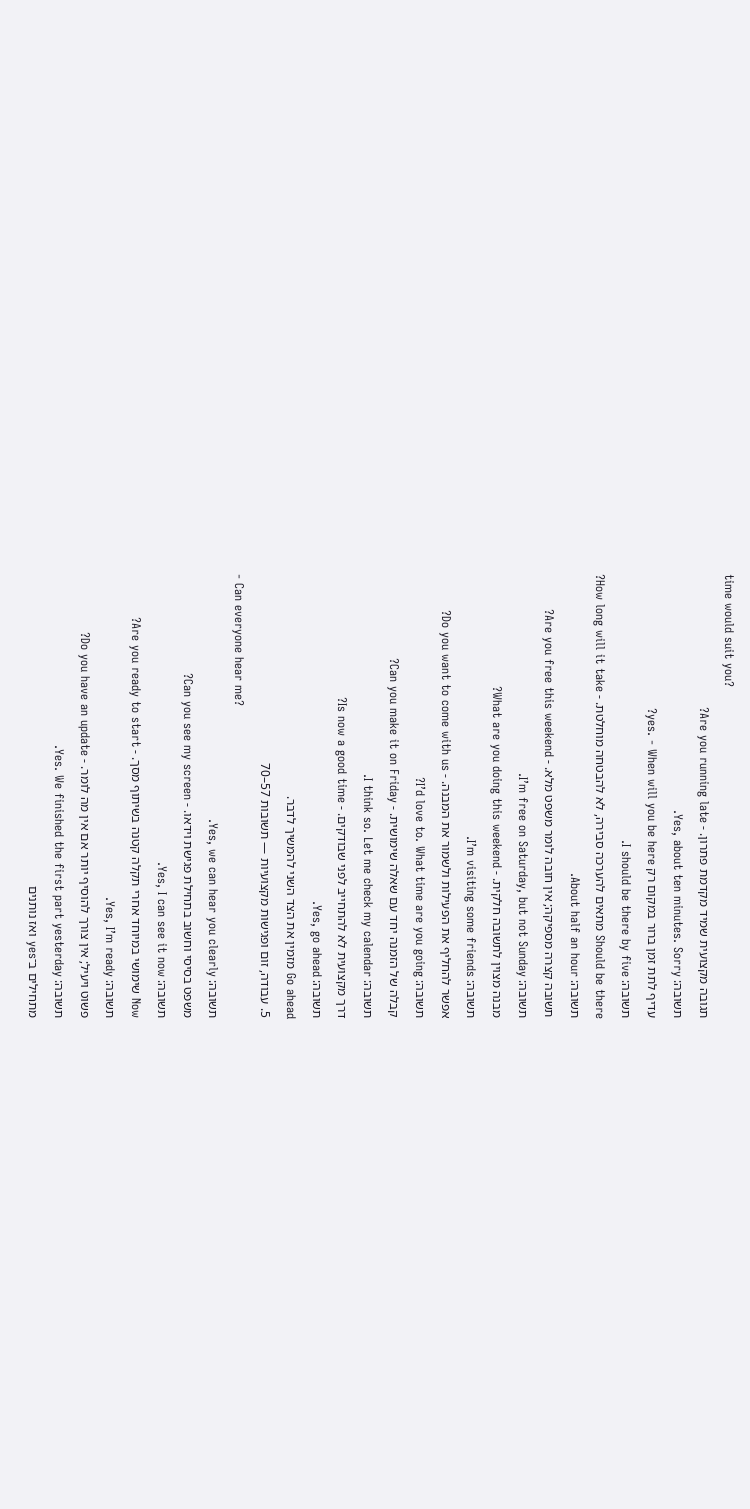time would suit you?
תגובה מקצועית שמיד מקדמת פתרון. - Are you running late?
תשובה: Yes, about ten minutes. Sorry.
עדיף לתת זמן ברור במקום רק yes. - When will you be here?
תשובה: I should be there by five.
Should be there מתאים להערכה סבירה, לא להבטחה מוחלטת. - How long will it take?
תשובה: About half an hour.
תשובה קצרה מספיקה; אין חובה לומר משפט מלא. - Are you free this weekend?
תשובה: I’m free on Saturday, but not Sunday.
מבנה מצוין לתשובה חלקית. - What are you doing this weekend?
תשובה: I’m visiting some friends.
אפשר להחליף את הפעילות ולשמור את המבנה. - Do you want to come with us?
תשובה: I’d love to. What time are you going?
קבלה של הזמנה יחד עם שאלה שימושית. - Can you make it on Friday?
תשובה: I think so. Let me check my calendar.
דרך מקצועית לא להתחייב לפני שבודקים. - Is now a good time?
תשובה: Yes, go ahead.
Go ahead מזמין את הצד השני להמשיך לדבר.
5. עבודה, זום ופגישות מקצועיות — תשובות 57–70
- Can everyone hear me?
תשובה: Yes, we can hear you clearly.
משפט בסיסי וחשוב בתחילת פגישת וידאו. - Can you see my screen?
תשובה: Yes, I can see it now.
Now שימושי במיוחד אחרי תקלה קטנה בשיתוף מסך. - Are you ready to start?
תשובה: Yes, I’m ready.
פשוט ויעיל; אין צורך להוסיף יותר אם אין מה לומר. - Do you have an update?
תשובה: Yes. We finished the first part yesterday.
מתחילים ב־yes ואז נותנים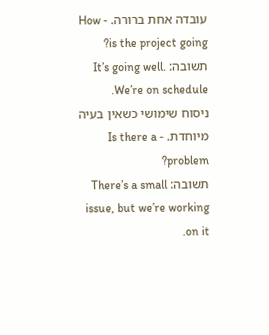עובדה אחת ברורה. - How is the project going?
תשובה: It’s going well. We’re on schedule.
ניסוח שימושי כשאין בעיה מיוחדת. - Is there a problem?
תשובה: There’s a small issue, but we’re working on it.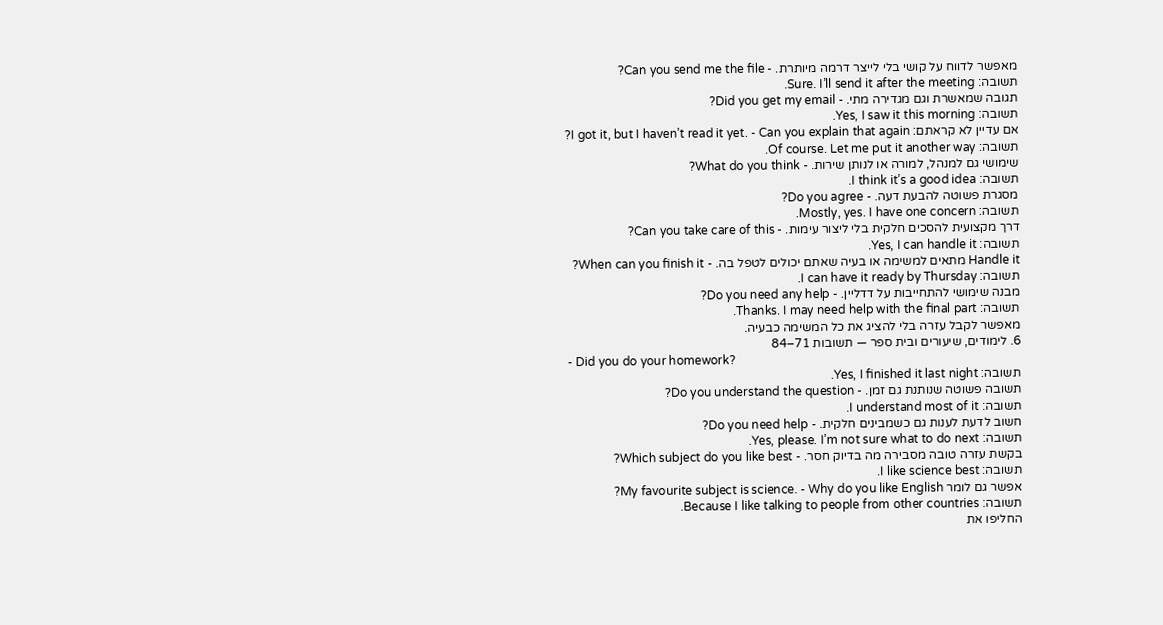מאפשר לדווח על קושי בלי לייצר דרמה מיותרת. - Can you send me the file?
תשובה: Sure. I’ll send it after the meeting.
תגובה שמאשרת וגם מגדירה מתי. - Did you get my email?
תשובה: Yes, I saw it this morning.
אם עדיין לא קראתם: I got it, but I haven’t read it yet. - Can you explain that again?
תשובה: Of course. Let me put it another way.
שימושי גם למנהל, למורה או לנותן שירות. - What do you think?
תשובה: I think it’s a good idea.
מסגרת פשוטה להבעת דעה. - Do you agree?
תשובה: Mostly, yes. I have one concern.
דרך מקצועית להסכים חלקית בלי ליצור עימות. - Can you take care of this?
תשובה: Yes, I can handle it.
Handle it מתאים למשימה או בעיה שאתם יכולים לטפל בה. - When can you finish it?
תשובה: I can have it ready by Thursday.
מבנה שימושי להתחייבות על דדליין. - Do you need any help?
תשובה: Thanks. I may need help with the final part.
מאפשר לקבל עזרה בלי להציג את כל המשימה כבעיה.
6. לימודים, שיעורים ובית ספר — תשובות 71–84
- Did you do your homework?
תשובה: Yes, I finished it last night.
תשובה פשוטה שנותנת גם זמן. - Do you understand the question?
תשובה: I understand most of it.
חשוב לדעת לענות גם כשמבינים חלקית. - Do you need help?
תשובה: Yes, please. I’m not sure what to do next.
בקשת עזרה טובה מסבירה מה בדיוק חסר. - Which subject do you like best?
תשובה: I like science best.
אפשר גם לומר My favourite subject is science. - Why do you like English?
תשובה: Because I like talking to people from other countries.
החליפו את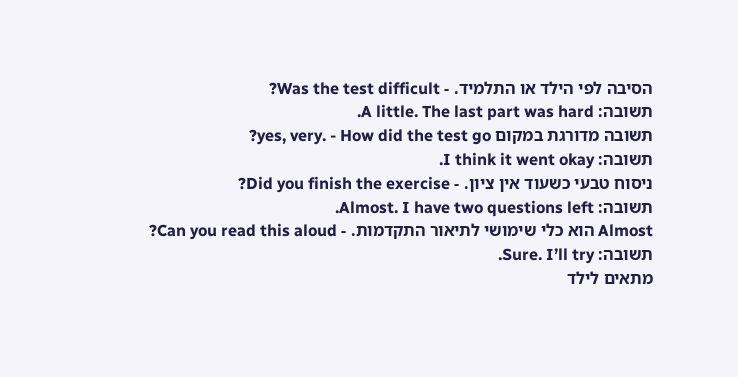הסיבה לפי הילד או התלמיד. - Was the test difficult?
תשובה: A little. The last part was hard.
תשובה מדורגת במקום yes, very. - How did the test go?
תשובה: I think it went okay.
ניסוח טבעי כשעוד אין ציון. - Did you finish the exercise?
תשובה: Almost. I have two questions left.
Almost הוא כלי שימושי לתיאור התקדמות. - Can you read this aloud?
תשובה: Sure. I’ll try.
מתאים לילד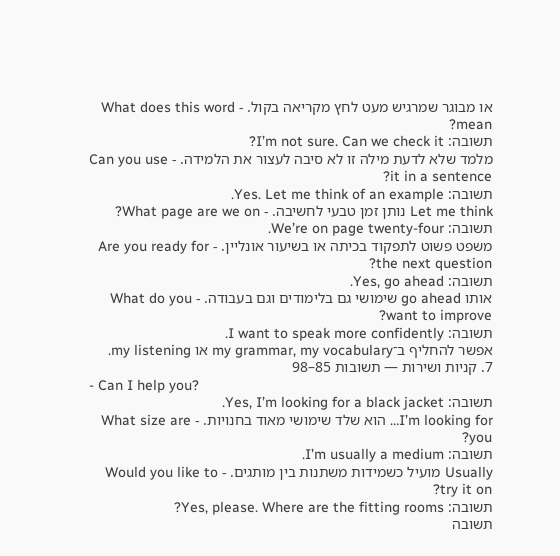או מבוגר שמרגיש מעט לחץ מקריאה בקול. - What does this word mean?
תשובה: I’m not sure. Can we check it?
מלמד שלא לדעת מילה זו לא סיבה לעצור את הלמידה. - Can you use it in a sentence?
תשובה: Yes. Let me think of an example.
Let me think נותן זמן טבעי לחשיבה. - What page are we on?
תשובה: We’re on page twenty-four.
משפט פשוט לתפקוד בכיתה או בשיעור אונליין. - Are you ready for the next question?
תשובה: Yes, go ahead.
אותו go ahead שימושי גם בלימודים וגם בעבודה. - What do you want to improve?
תשובה: I want to speak more confidently.
אפשר להחליף ב־my grammar, my vocabulary או my listening.
7. קניות ושירות — תשובות 85–98
- Can I help you?
תשובה: Yes, I’m looking for a black jacket.
I’m looking for… הוא שלד שימושי מאוד בחנויות. - What size are you?
תשובה: I’m usually a medium.
Usually מועיל כשמידות משתנות בין מותגים. - Would you like to try it on?
תשובה: Yes, please. Where are the fitting rooms?
תשובה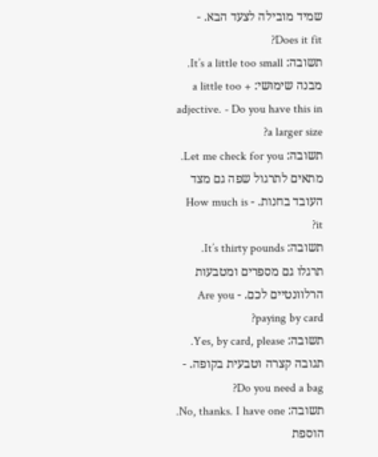שמיד מובילה לצעד הבא. - Does it fit?
תשובה: It’s a little too small.
מבנה שימושי: a little too + adjective. - Do you have this in a larger size?
תשובה: Let me check for you.
מתאים לתרגול שפה גם מצד העובד בחנות. - How much is it?
תשובה: It’s thirty pounds.
תרגלו גם מספרים ומטבעות הרלוונטיים לכם. - Are you paying by card?
תשובה: Yes, by card, please.
תגובה קצרה וטבעית בקופה. - Do you need a bag?
תשובה: No, thanks. I have one.
הוספת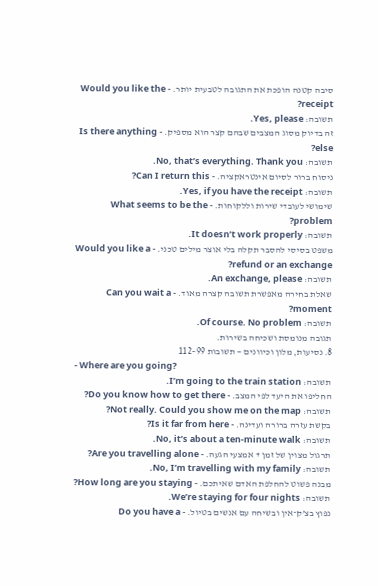סיבה קטנה הופכת את התגובה לטבעית יותר. - Would you like the receipt?
תשובה: Yes, please.
זה בדיוק מסוג המצבים שבהם קצר הוא מספיק. - Is there anything else?
תשובה: No, that’s everything. Thank you.
ניסוח ברור לסיום אינטראקציה. - Can I return this?
תשובה: Yes, if you have the receipt.
שימושי לעובדי שירות וללקוחות. - What seems to be the problem?
תשובה: It doesn’t work properly.
משפט בסיסי להסבר תקלה בלי אוצר מילים טכני. - Would you like a refund or an exchange?
תשובה: An exchange, please.
שאלת בחירה מאפשרת תשובה קצרה מאוד. - Can you wait a moment?
תשובה: Of course. No problem.
תגובה מנומסת ושכיחה בשירות.
8. נסיעות, מלון וכיוונים — תשובות 99–112
- Where are you going?
תשובה: I’m going to the train station.
החליפו את היעד לפי המצב. - Do you know how to get there?
תשובה: Not really. Could you show me on the map?
בקשת עזרה ברורה ועדינה. - Is it far from here?
תשובה: No, it’s about a ten-minute walk.
תרגול מצוין של זמן + אמצעי הגעה. - Are you travelling alone?
תשובה: No, I’m travelling with my family.
מבנה פשוט להחלפת האדם שאיתכם. - How long are you staying?
תשובה: We’re staying for four nights.
נפוץ בצ’ק־אין ובשיחה עם אנשים בטיול. - Do you have a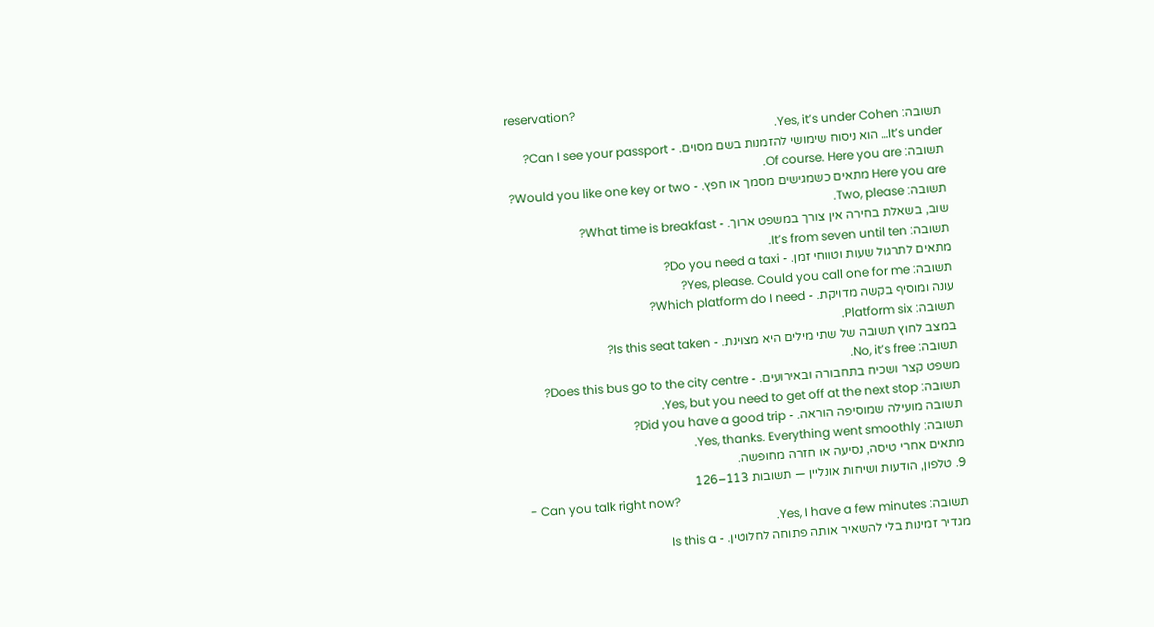reservation?
תשובה: Yes, it’s under Cohen.
It’s under… הוא ניסוח שימושי להזמנות בשם מסוים. - Can I see your passport?
תשובה: Of course. Here you are.
Here you are מתאים כשמגישים מסמך או חפץ. - Would you like one key or two?
תשובה: Two, please.
שוב, בשאלת בחירה אין צורך במשפט ארוך. - What time is breakfast?
תשובה: It’s from seven until ten.
מתאים לתרגול שעות וטווחי זמן. - Do you need a taxi?
תשובה: Yes, please. Could you call one for me?
עונה ומוסיף בקשה מדויקת. - Which platform do I need?
תשובה: Platform six.
במצב לחוץ תשובה של שתי מילים היא מצוינת. - Is this seat taken?
תשובה: No, it’s free.
משפט קצר ושכיח בתחבורה ובאירועים. - Does this bus go to the city centre?
תשובה: Yes, but you need to get off at the next stop.
תשובה מועילה שמוסיפה הוראה. - Did you have a good trip?
תשובה: Yes, thanks. Everything went smoothly.
מתאים אחרי טיסה, נסיעה או חזרה מחופשה.
9. טלפון, הודעות ושיחות אונליין — תשובות 113–126
- Can you talk right now?
תשובה: Yes, I have a few minutes.
מגדיר זמינות בלי להשאיר אותה פתוחה לחלוטין. - Is this a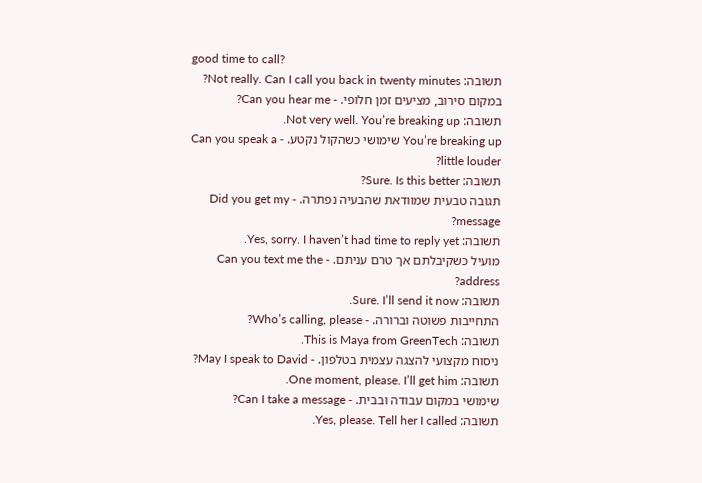good time to call?
תשובה: Not really. Can I call you back in twenty minutes?
במקום סירוב, מציעים זמן חלופי. - Can you hear me?
תשובה: Not very well. You’re breaking up.
You’re breaking up שימושי כשהקול נקטע. - Can you speak a little louder?
תשובה: Sure. Is this better?
תגובה טבעית שמוודאת שהבעיה נפתרה. - Did you get my message?
תשובה: Yes, sorry. I haven’t had time to reply yet.
מועיל כשקיבלתם אך טרם עניתם. - Can you text me the address?
תשובה: Sure. I’ll send it now.
התחייבות פשוטה וברורה. - Who’s calling, please?
תשובה: This is Maya from GreenTech.
ניסוח מקצועי להצגה עצמית בטלפון. - May I speak to David?
תשובה: One moment, please. I’ll get him.
שימושי במקום עבודה ובבית. - Can I take a message?
תשובה: Yes, please. Tell her I called.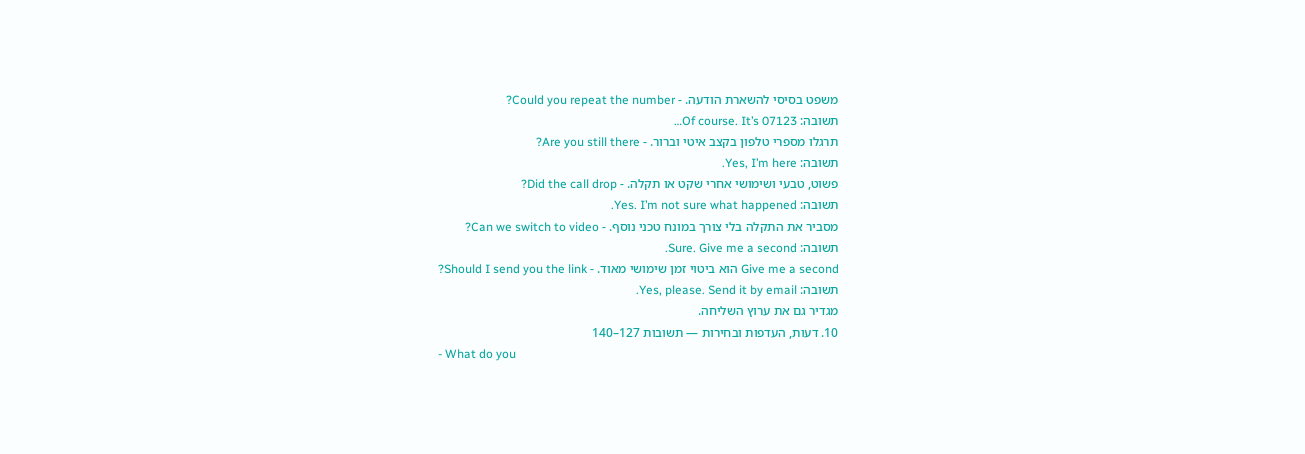משפט בסיסי להשארת הודעה. - Could you repeat the number?
תשובה: Of course. It’s 07123…
תרגלו מספרי טלפון בקצב איטי וברור. - Are you still there?
תשובה: Yes, I’m here.
פשוט, טבעי ושימושי אחרי שקט או תקלה. - Did the call drop?
תשובה: Yes. I’m not sure what happened.
מסביר את התקלה בלי צורך במונח טכני נוסף. - Can we switch to video?
תשובה: Sure. Give me a second.
Give me a second הוא ביטוי זמן שימושי מאוד. - Should I send you the link?
תשובה: Yes, please. Send it by email.
מגדיר גם את ערוץ השליחה.
10. דעות, העדפות ובחירות — תשובות 127–140
- What do you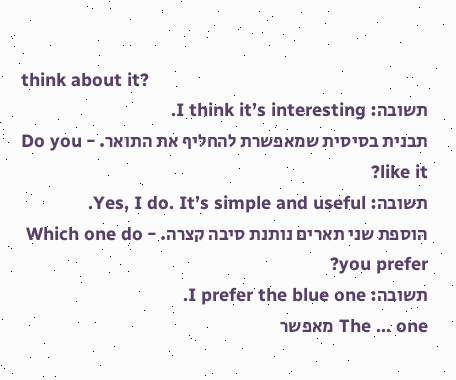think about it?
תשובה: I think it’s interesting.
תבנית בסיסית שמאפשרת להחליף את התואר. - Do you like it?
תשובה: Yes, I do. It’s simple and useful.
הוספת שני תארים נותנת סיבה קצרה. - Which one do you prefer?
תשובה: I prefer the blue one.
The … one מאפשר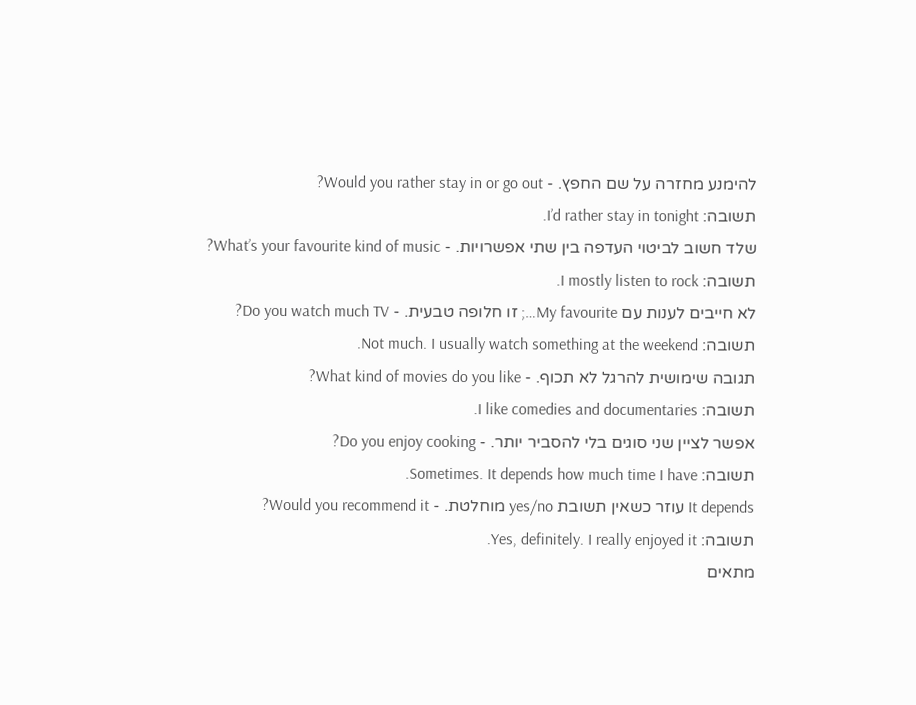להימנע מחזרה על שם החפץ. - Would you rather stay in or go out?
תשובה: I’d rather stay in tonight.
שלד חשוב לביטוי העדפה בין שתי אפשרויות. - What’s your favourite kind of music?
תשובה: I mostly listen to rock.
לא חייבים לענות עם My favourite…; זו חלופה טבעית. - Do you watch much TV?
תשובה: Not much. I usually watch something at the weekend.
תגובה שימושית להרגל לא תכוף. - What kind of movies do you like?
תשובה: I like comedies and documentaries.
אפשר לציין שני סוגים בלי להסביר יותר. - Do you enjoy cooking?
תשובה: Sometimes. It depends how much time I have.
It depends עוזר כשאין תשובת yes/no מוחלטת. - Would you recommend it?
תשובה: Yes, definitely. I really enjoyed it.
מתאים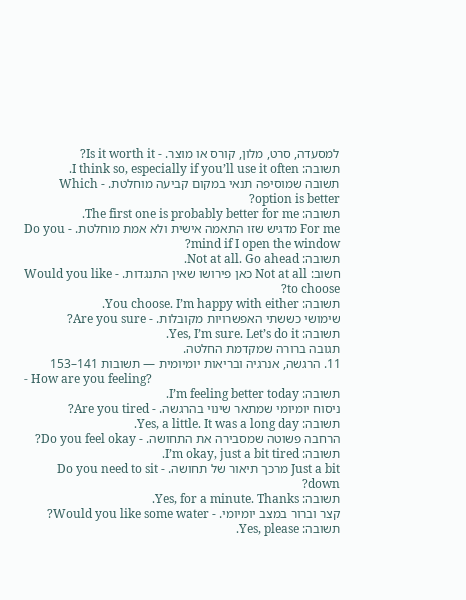למסעדה, סרט, מלון, קורס או מוצר. - Is it worth it?
תשובה: I think so, especially if you’ll use it often.
תשובה שמוסיפה תנאי במקום קביעה מוחלטת. - Which option is better?
תשובה: The first one is probably better for me.
For me מדגיש שזו התאמה אישית ולא אמת מוחלטת. - Do you mind if I open the window?
תשובה: Not at all. Go ahead.
חשוב: Not at all כאן פירושו שאין התנגדות. - Would you like to choose?
תשובה: You choose. I’m happy with either.
שימושי כששתי האפשרויות מקובלות. - Are you sure?
תשובה: Yes, I’m sure. Let’s do it.
תגובה ברורה שמקדמת החלטה.
11. הרגשה, אנרגיה ובריאות יומיומית — תשובות 141–153
- How are you feeling?
תשובה: I’m feeling better today.
ניסוח יומיומי שמתאר שינוי בהרגשה. - Are you tired?
תשובה: Yes, a little. It was a long day.
הרחבה פשוטה שמסבירה את התחושה. - Do you feel okay?
תשובה: I’m okay, just a bit tired.
Just a bit מרכך תיאור של תחושה. - Do you need to sit down?
תשובה: Yes, for a minute. Thanks.
קצר וברור במצב יומיומי. - Would you like some water?
תשובה: Yes, please.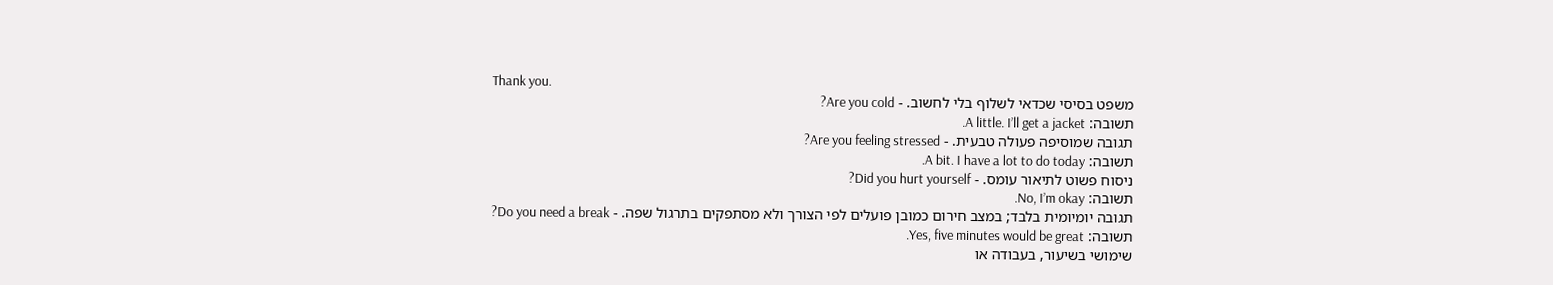Thank you.
משפט בסיסי שכדאי לשלוף בלי לחשוב. - Are you cold?
תשובה: A little. I’ll get a jacket.
תגובה שמוסיפה פעולה טבעית. - Are you feeling stressed?
תשובה: A bit. I have a lot to do today.
ניסוח פשוט לתיאור עומס. - Did you hurt yourself?
תשובה: No, I’m okay.
תגובה יומיומית בלבד; במצב חירום כמובן פועלים לפי הצורך ולא מסתפקים בתרגול שפה. - Do you need a break?
תשובה: Yes, five minutes would be great.
שימושי בשיעור, בעבודה או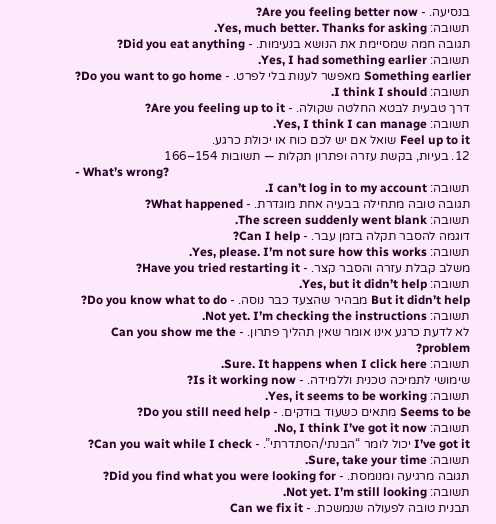בנסיעה. - Are you feeling better now?
תשובה: Yes, much better. Thanks for asking.
תגובה חמה שמסיימת את הנושא בנעימות. - Did you eat anything?
תשובה: Yes, I had something earlier.
Something earlier מאפשר לענות בלי לפרט. - Do you want to go home?
תשובה: I think I should.
דרך טבעית לבטא החלטה שקולה. - Are you feeling up to it?
תשובה: Yes, I think I can manage.
Feel up to it שואל אם יש לכם כוח או יכולת כרגע.
12. בעיות, בקשת עזרה ופתרון תקלות — תשובות 154–166
- What’s wrong?
תשובה: I can’t log in to my account.
תגובה טובה מתחילה בבעיה אחת מוגדרת. - What happened?
תשובה: The screen suddenly went blank.
דוגמה להסבר תקלה בזמן עבר. - Can I help?
תשובה: Yes, please. I’m not sure how this works.
משלב קבלת עזרה והסבר קצר. - Have you tried restarting it?
תשובה: Yes, but it didn’t help.
But it didn’t help מבהיר שהצעד כבר נוסה. - Do you know what to do?
תשובה: Not yet. I’m checking the instructions.
לא לדעת כרגע אינו אומר שאין תהליך פתרון. - Can you show me the problem?
תשובה: Sure. It happens when I click here.
שימושי לתמיכה טכנית וללמידה. - Is it working now?
תשובה: Yes, it seems to be working.
Seems to be מתאים כשעוד בודקים. - Do you still need help?
תשובה: No, I think I’ve got it now.
I’ve got it יכול לומר “הבנתי/הסתדרתי”. - Can you wait while I check?
תשובה: Sure, take your time.
תגובה מרגיעה ומנומסת. - Did you find what you were looking for?
תשובה: Not yet. I’m still looking.
תבנית טובה לפעולה שנמשכת. - Can we fix it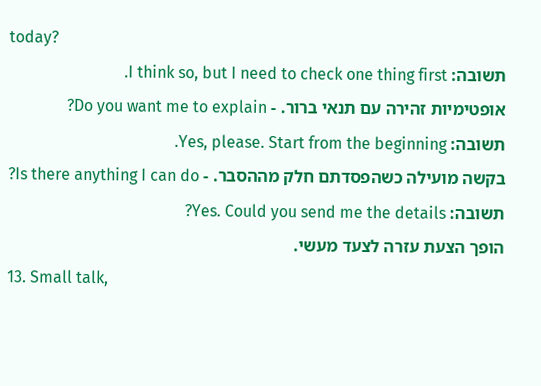today?
תשובה: I think so, but I need to check one thing first.
אופטימיות זהירה עם תנאי ברור. - Do you want me to explain?
תשובה: Yes, please. Start from the beginning.
בקשה מועילה כשהפסדתם חלק מההסבר. - Is there anything I can do?
תשובה: Yes. Could you send me the details?
הופך הצעת עזרה לצעד מעשי.
13. Small talk,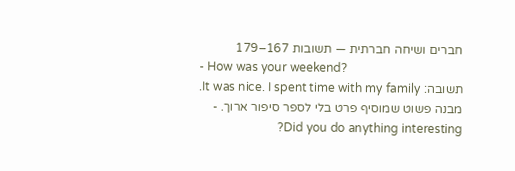חברים ושיחה חברתית — תשובות 167–179
- How was your weekend?
תשובה: It was nice. I spent time with my family.
מבנה פשוט שמוסיף פרט בלי לספר סיפור ארוך. - Did you do anything interesting?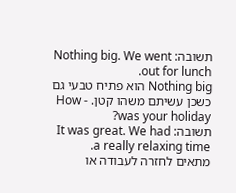תשובה: Nothing big. We went out for lunch.
Nothing big הוא פתיח טבעי גם כשכן עשיתם משהו קטן. - How was your holiday?
תשובה: It was great. We had a really relaxing time.
מתאים לחזרה לעבודה או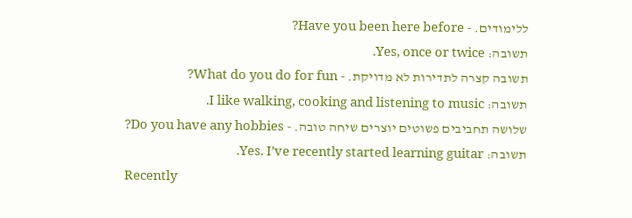ללימודים. - Have you been here before?
תשובה: Yes, once or twice.
תשובה קצרה לתדירות לא מדויקת. - What do you do for fun?
תשובה: I like walking, cooking and listening to music.
שלושה תחביבים פשוטים יוצרים שיחה טובה. - Do you have any hobbies?
תשובה: Yes. I’ve recently started learning guitar.
Recently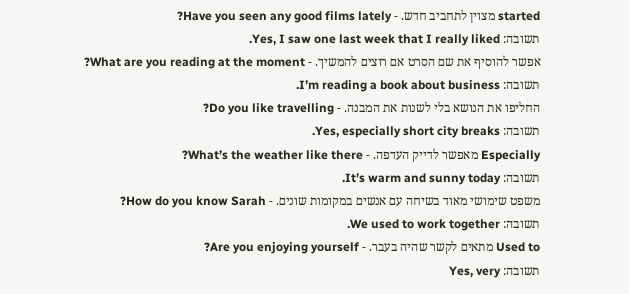started מצוין לתחביב חדש. - Have you seen any good films lately?
תשובה: Yes, I saw one last week that I really liked.
אפשר להוסיף את שם הסרט אם רוצים להמשיך. - What are you reading at the moment?
תשובה: I’m reading a book about business.
החליפו את הנושא בלי לשנות את המבנה. - Do you like travelling?
תשובה: Yes, especially short city breaks.
Especially מאפשר לדייק העדפה. - What’s the weather like there?
תשובה: It’s warm and sunny today.
משפט שימושי מאוד בשיחה עם אנשים במקומות שונים. - How do you know Sarah?
תשובה: We used to work together.
Used to מתאים לקשר שהיה בעבר. - Are you enjoying yourself?
תשובה: Yes, very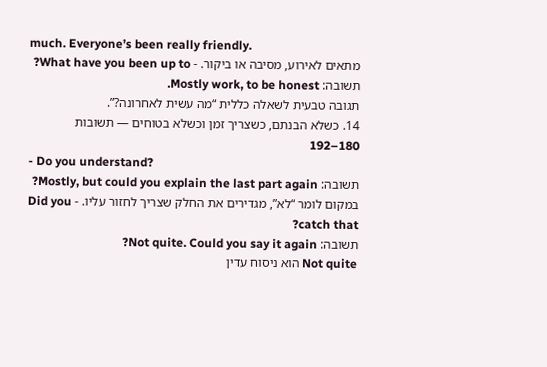much. Everyone’s been really friendly.
מתאים לאירוע, מסיבה או ביקור. - What have you been up to?
תשובה: Mostly work, to be honest.
תגובה טבעית לשאלה כללית “מה עשית לאחרונה?”.
14. כשלא הבנתם, כשצריך זמן וכשלא בטוחים — תשובות 180–192
- Do you understand?
תשובה: Mostly, but could you explain the last part again?
במקום לומר “לא”, מגדירים את החלק שצריך לחזור עליו. - Did you catch that?
תשובה: Not quite. Could you say it again?
Not quite הוא ניסוח עדין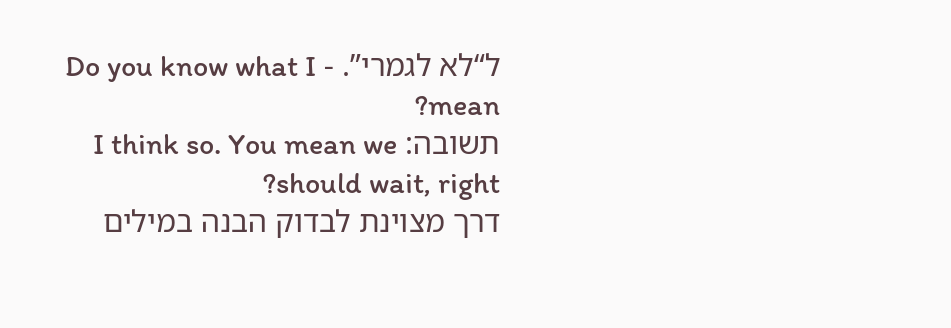ל“לא לגמרי”. - Do you know what I mean?
תשובה: I think so. You mean we should wait, right?
דרך מצוינת לבדוק הבנה במילים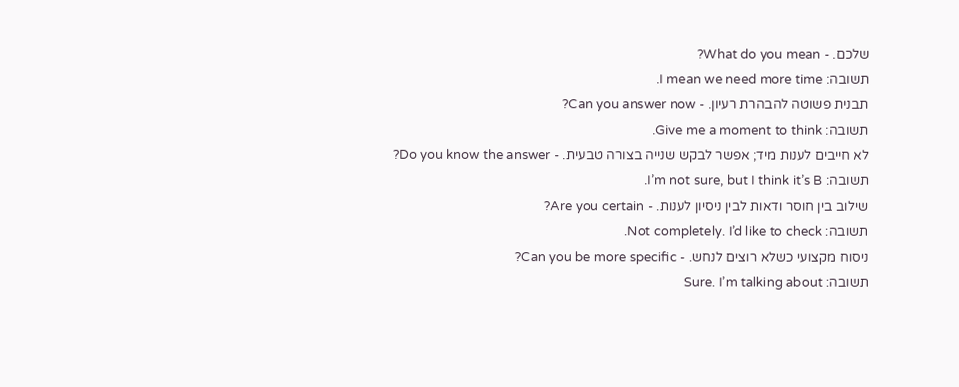שלכם. - What do you mean?
תשובה: I mean we need more time.
תבנית פשוטה להבהרת רעיון. - Can you answer now?
תשובה: Give me a moment to think.
לא חייבים לענות מיד; אפשר לבקש שנייה בצורה טבעית. - Do you know the answer?
תשובה: I’m not sure, but I think it’s B.
שילוב בין חוסר ודאות לבין ניסיון לענות. - Are you certain?
תשובה: Not completely. I’d like to check.
ניסוח מקצועי כשלא רוצים לנחש. - Can you be more specific?
תשובה: Sure. I’m talking about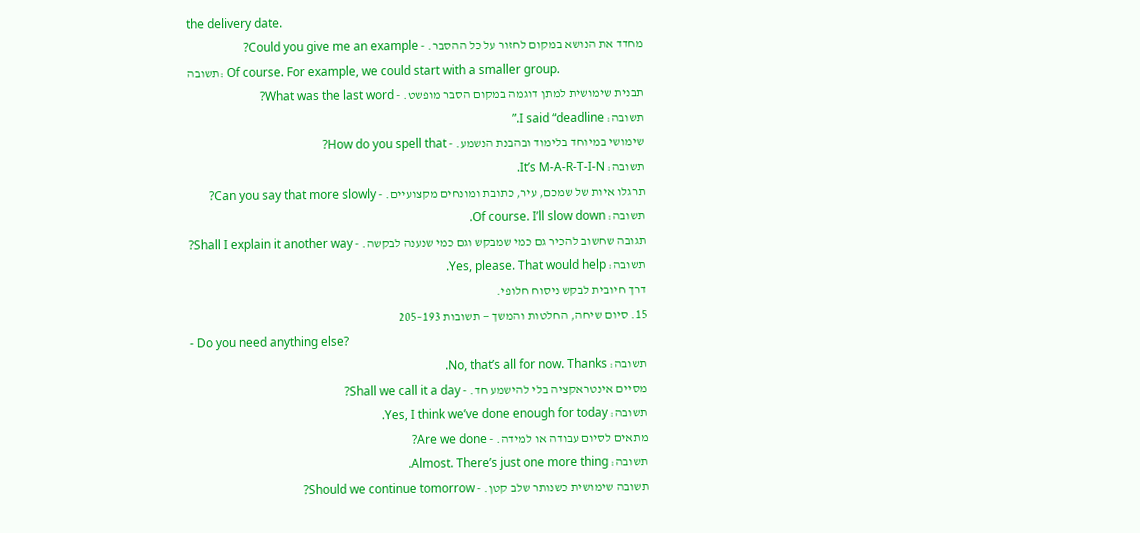the delivery date.
מחדד את הנושא במקום לחזור על כל ההסבר. - Could you give me an example?
תשובה: Of course. For example, we could start with a smaller group.
תבנית שימושית למתן דוגמה במקום הסבר מופשט. - What was the last word?
תשובה: I said “deadline.”
שימושי במיוחד בלימוד ובהבנת הנשמע. - How do you spell that?
תשובה: It’s M-A-R-T-I-N.
תרגלו איות של שמכם, עיר, כתובת ומונחים מקצועיים. - Can you say that more slowly?
תשובה: Of course. I’ll slow down.
תגובה שחשוב להכיר גם כמי שמבקש וגם כמי שנענה לבקשה. - Shall I explain it another way?
תשובה: Yes, please. That would help.
דרך חיובית לבקש ניסוח חלופי.
15. סיום שיחה, החלטות והמשך — תשובות 193–205
- Do you need anything else?
תשובה: No, that’s all for now. Thanks.
מסיים אינטראקציה בלי להישמע חד. - Shall we call it a day?
תשובה: Yes, I think we’ve done enough for today.
מתאים לסיום עבודה או למידה. - Are we done?
תשובה: Almost. There’s just one more thing.
תשובה שימושית כשנותר שלב קטן. - Should we continue tomorrow?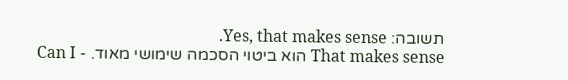תשובה: Yes, that makes sense.
That makes sense הוא ביטוי הסכמה שימושי מאוד. - Can I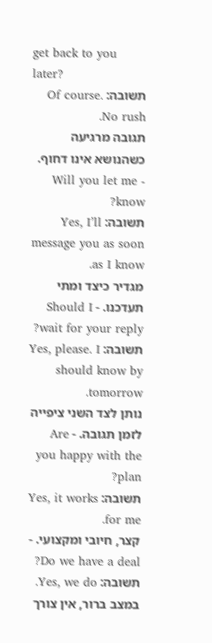get back to you later?
תשובה: Of course. No rush.
תגובה מרגיעה כשהנושא אינו דחוף. - Will you let me know?
תשובה: Yes, I’ll message you as soon as I know.
מגדיר כיצד ומתי תעדכנו. - Should I wait for your reply?
תשובה: Yes, please. I should know by tomorrow.
נותן לצד השני ציפייה לזמן תגובה. - Are you happy with the plan?
תשובה: Yes, it works for me.
קצר, חיובי ומקצועי. - Do we have a deal?
תשובה: Yes, we do.
במצב ברור, אין צורך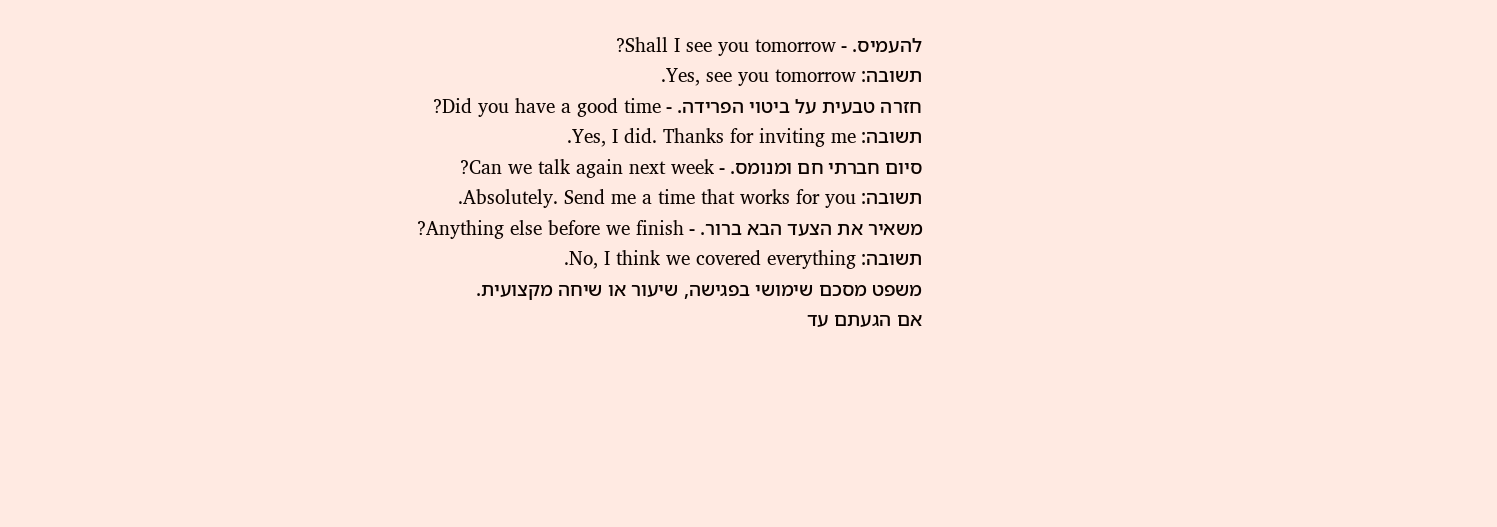להעמיס. - Shall I see you tomorrow?
תשובה: Yes, see you tomorrow.
חזרה טבעית על ביטוי הפרידה. - Did you have a good time?
תשובה: Yes, I did. Thanks for inviting me.
סיום חברתי חם ומנומס. - Can we talk again next week?
תשובה: Absolutely. Send me a time that works for you.
משאיר את הצעד הבא ברור. - Anything else before we finish?
תשובה: No, I think we covered everything.
משפט מסכם שימושי בפגישה, שיעור או שיחה מקצועית.
אם הגעתם עד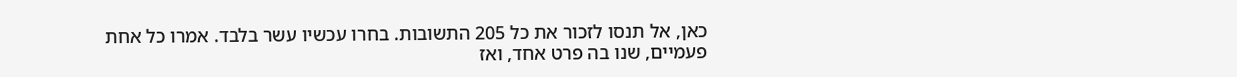כאן, אל תנסו לזכור את כל 205 התשובות. בחרו עכשיו עשר בלבד. אמרו כל אחת פעמיים, שנו בה פרט אחד, ואז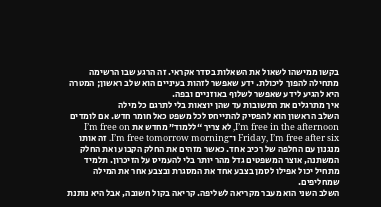בקשו ממישהו לשאול את השאלות בסדר אקראי. זה הרגע שבו הרשימה מתחילה להפוך ליכולת. ידע שאפשר לזהות בעיניים הוא שלב ראשון; המטרה היא להגיע לידע שאפשר לשלוף באוזניים ובפה.
איך מתרגלים את התשובות עד שהן יוצאות בלי לתרגם כל מילה
השלב הראשון הוא להפסיק להתייחס לכל משפט כאל חומר חדש. אם לומדים I’m free in the afternoon, לא צריך “ללמוד” מחדש את I’m free on Friday, I’m free after six ו־I’m free tomorrow morning. זה אותו מנגנון עם החלפה של רכיב אחד. כאשר מזהים את החלק הקבוע ואת החלק המשתנה, אוצר המשפטים גדל מהר יותר בלי להעמיס על הזיכרון. תלמיד מתחיל יכול אפילו לסמן בצבע אחד את המסגרת ובצבע אחר את המילה שמחליפים.
השלב השני הוא מעבר מקריאה לשליפה. קריאה בקול חשובה, אבל היא נותנת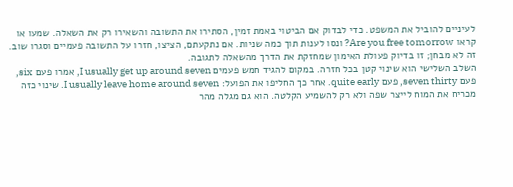לעיניים להוביל את המשפט. כדי לבדוק אם הביטוי באמת זמין, הסתירו את התשובה והשאירו רק את השאלה. שמעו או קראו Are you free tomorrow? ונסו לענות תוך כמה שניות. אם נתקעתם, הציצו, חזרו על התשובה פעמיים וסגרו שוב. זה לא מבחן; זו בדיוק פעולת האימון שמחזקת את הדרך מהשאלה לתגובה.
השלב השלישי הוא שינוי קטן בכל חזרה. במקום להגיד חמש פעמים I usually get up around seven, אמרו פעם six, פעם seven thirty, פעם quite early. אחר כך החליפו את הפועל: I usually leave home around seven. שינוי כזה מכריח את המוח לייצר שפה ולא רק להשמיע הקלטה. הוא גם מגלה מהר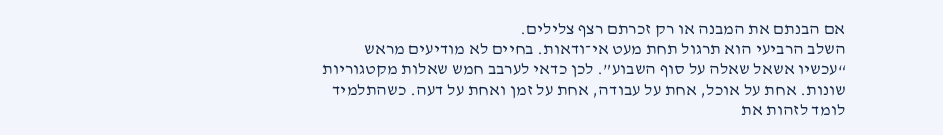אם הבנתם את המבנה או רק זכרתם רצף צלילים.
השלב הרביעי הוא תרגול תחת מעט אי־ודאות. בחיים לא מודיעים מראש “עכשיו אשאל שאלה על סוף השבוע”. לכן כדאי לערבב חמש שאלות מקטגוריות שונות. אחת על אוכל, אחת על עבודה, אחת על זמן ואחת על דעה. כשהתלמיד לומד לזהות את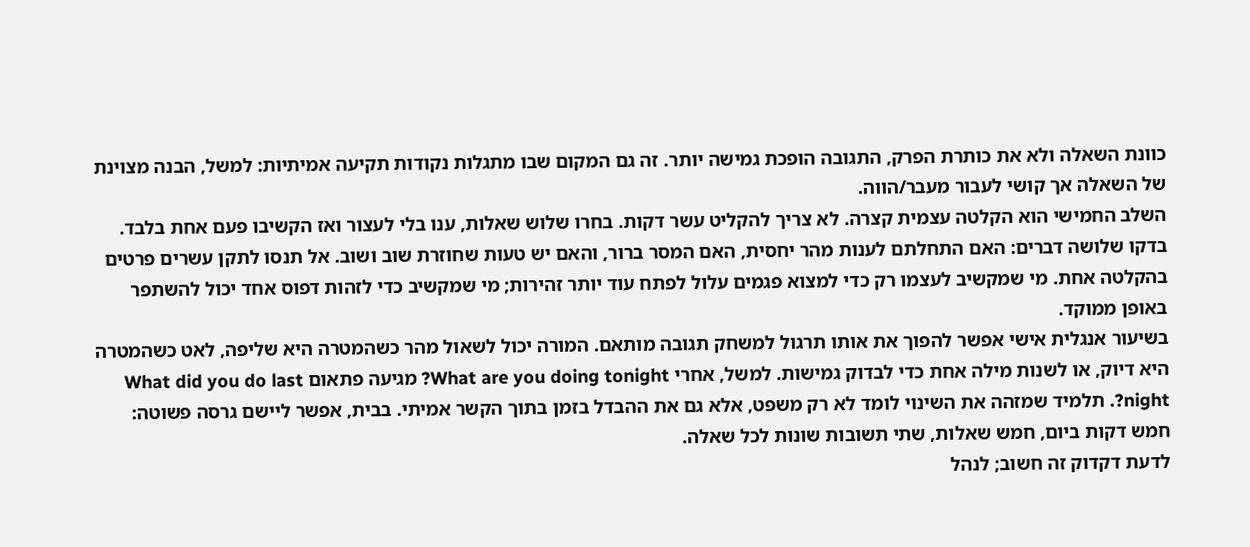כוונת השאלה ולא את כותרת הפרק, התגובה הופכת גמישה יותר. זה גם המקום שבו מתגלות נקודות תקיעה אמיתיות: למשל, הבנה מצוינת של השאלה אך קושי לעבור מעבר/הווה.
השלב החמישי הוא הקלטה עצמית קצרה. לא צריך להקליט עשר דקות. בחרו שלוש שאלות, ענו בלי לעצור ואז הקשיבו פעם אחת בלבד. בדקו שלושה דברים: האם התחלתם לענות מהר יחסית, האם המסר ברור, והאם יש טעות שחוזרת שוב ושוב. אל תנסו לתקן עשרים פרטים בהקלטה אחת. מי שמקשיב לעצמו רק כדי למצוא פגמים עלול לפתח עוד יותר זהירות; מי שמקשיב כדי לזהות דפוס אחד יכול להשתפר באופן ממוקד.
בשיעור אנגלית אישי אפשר להפוך את אותו תרגול למשחק תגובה מותאם. המורה יכול לשאול מהר כשהמטרה היא שליפה, לאט כשהמטרה היא דיוק, או לשנות מילה אחת כדי לבדוק גמישות. למשל, אחרי What are you doing tonight? מגיעה פתאום What did you do last night?. תלמיד שמזהה את השינוי לומד לא רק משפט, אלא גם את ההבדל בזמן בתוך הקשר אמיתי. בבית, אפשר ליישם גרסה פשוטה: חמש דקות ביום, חמש שאלות, שתי תשובות שונות לכל שאלה.
לדעת דקדוק זה חשוב; לנהל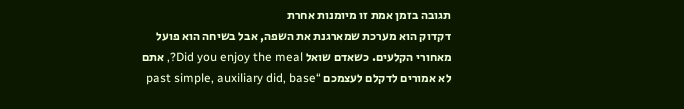תגובה בזמן אמת זו מיומנות אחרת
דקדוק הוא מערכת שמארגנת את השפה, אבל בשיחה הוא פועל מאחורי הקלעים. כשאדם שואל Did you enjoy the meal?, אתם לא אמורים לדקלם לעצמכם “past simple, auxiliary did, base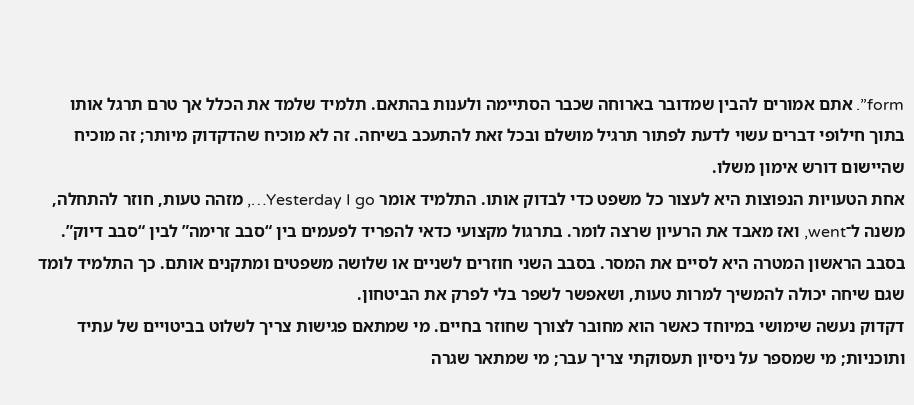form”. אתם אמורים להבין שמדובר בארוחה שכבר הסתיימה ולענות בהתאם. תלמיד שלמד את הכלל אך טרם תרגל אותו בתוך חילופי דברים עשוי לדעת לפתור תרגיל מושלם ובכל זאת להתעכב בשיחה. זה לא מוכיח שהדקדוק מיותר; זה מוכיח שהיישום דורש אימון משלו.
אחת הטעויות הנפוצות היא לעצור כל משפט כדי לבדוק אותו. התלמיד אומר Yesterday I go…, מזהה טעות, חוזר להתחלה, משנה ל־went, ואז מאבד את הרעיון שרצה לומר. בתרגול מקצועי כדאי להפריד לפעמים בין “סבב זרימה” לבין “סבב דיוק”. בסבב הראשון המטרה היא לסיים את המסר. בסבב השני חוזרים לשניים או שלושה משפטים ומתקנים אותם. כך התלמיד לומד שגם שיחה יכולה להמשיך למרות טעות, ושאפשר לשפר בלי לפרק את הביטחון.
דקדוק נעשה שימושי במיוחד כאשר הוא מחובר לצורך שחוזר בחיים. מי שמתאם פגישות צריך לשלוט בביטויים של עתיד ותוכניות; מי שמספר על ניסיון תעסוקתי צריך עבר; מי שמתאר שגרה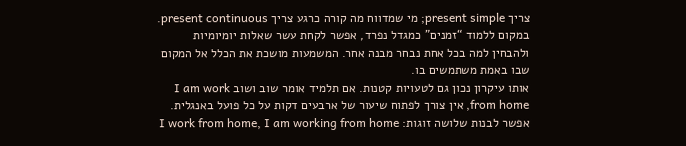צריך present simple; מי שמדווח מה קורה כרגע צריך present continuous. במקום ללמוד “זמנים” כמגדל נפרד, אפשר לקחת עשר שאלות יומיומיות ולהבחין למה בכל אחת נבחר מבנה אחר. המשמעות מושכת את הכלל אל המקום שבו באמת משתמשים בו.
אותו עיקרון נכון גם לטעויות קטנות. אם תלמיד אומר שוב ושוב I am work from home, אין צורך לפתוח שיעור של ארבעים דקות על כל פועל באנגלית. אפשר לבנות שלושה זוגות: I work from home, I am working from home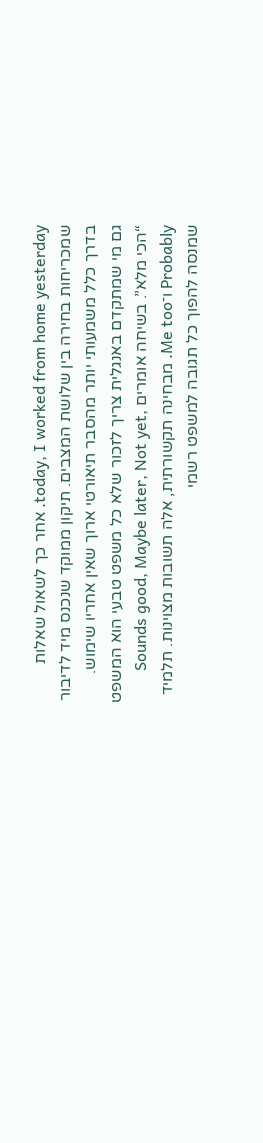today, I worked from home yesterday. אחר כך לשאול שאלות שמכריחות בחירה בין שלושת המצבים. תיקון ממוקד שנכנס מיד לדיבור בדרך כלל משמעותי יותר מהסבר תיאורטי ארוך שאין אחריו שימוש.
גם מי שמתקדם באנגלית צריך לזכור שלא כל משפט טבעי הוא המשפט “הכי מלא”. בשיחה אומרים Sounds good, Maybe later, Not yet, Probably ו־Me too. מבחינה תקשורתית, אלה תשובות מצוינות. תלמיד שמנסה להפוך כל תגובה למשפט רשמי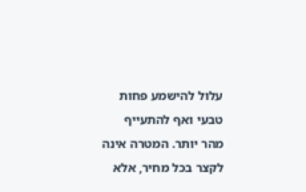עלול להישמע פחות טבעי ואף להתעייף מהר יותר. המטרה אינה לקצר בכל מחיר, אלא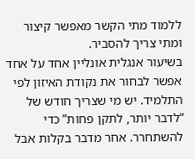ללמוד מתי הקשר מאפשר קיצור ומתי צריך להסביר.
בשיעור אנגלית אונליין אחד על אחד אפשר לבחור את נקודת האיזון לפי התלמיד. יש מי שצריך חודש של “לדבר יותר, לתקן פחות” כדי להשתחרר. אחר מדבר בקלות אבל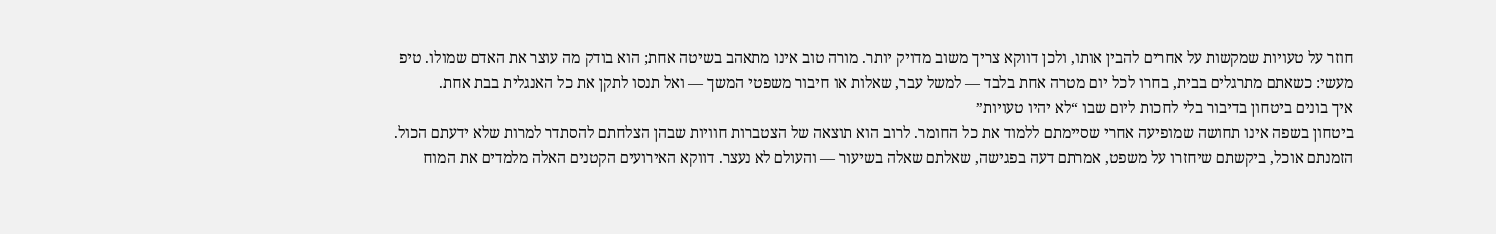חוזר על טעויות שמקשות על אחרים להבין אותו, ולכן דווקא צריך משוב מדויק יותר. מורה טוב אינו מתאהב בשיטה אחת; הוא בודק מה עוצר את האדם שמולו. טיפ מעשי: כשאתם מתרגלים בבית, בחרו לכל יום מטרה אחת בלבד — למשל עבר, שאלות או חיבור משפטי המשך — ואל תנסו לתקן את כל האנגלית בבת אחת.
איך בונים ביטחון בדיבור בלי לחכות ליום שבו “לא יהיו טעויות”
ביטחון בשפה אינו תחושה שמופיעה אחרי שסיימתם ללמוד את כל החומר. לרוב הוא תוצאה של הצטברות חוויות שבהן הצלחתם להסתדר למרות שלא ידעתם הכול. הזמנתם אוכל, ביקשתם שיחזרו על משפט, אמרתם דעה בפגישה, שאלתם שאלה בשיעור — והעולם לא נעצר. דווקא האירועים הקטנים האלה מלמדים את המוח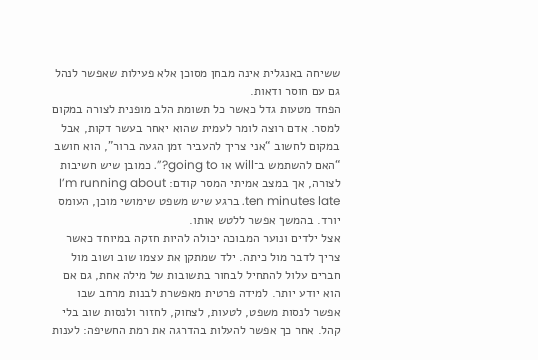ששיחה באנגלית אינה מבחן מסוכן אלא פעילות שאפשר לנהל גם עם חוסר ודאות.
הפחד מטעות גדל כאשר כל תשומת הלב מופנית לצורה במקום למסר. אדם רוצה לומר לעמית שהוא יאחר בעשר דקות, אבל במקום לחשוב “אני צריך להעביר זמן הגעה ברור”, הוא חושב “האם להשתמש ב־will או going to?”. כמובן שיש חשיבות לצורה, אך במצב אמיתי המסר קודם: I’m running about ten minutes late. ברגע שיש משפט שימושי מוכן, העומס יורד. בהמשך אפשר ללטש אותו.
אצל ילדים ונוער המבוכה יכולה להיות חזקה במיוחד כאשר צריך לדבר מול כיתה. ילד שמתקן את עצמו שוב ושוב מול חברים עלול להתחיל לבחור בתשובות של מילה אחת, גם אם הוא יודע יותר. למידה פרטית מאפשרת לבנות מרחב שבו אפשר לנסות משפט, לטעות, לצחוק, לחזור ולנסות שוב בלי קהל. אחר כך אפשר להעלות בהדרגה את רמת החשיפה: לענות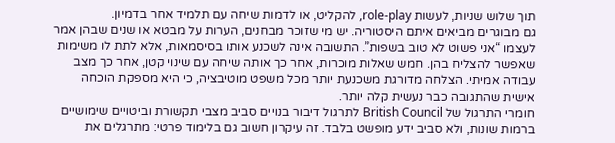תוך שלוש שניות, לעשות role-play, להקליט, או לדמות שיחה עם תלמיד אחר בדמיון.
גם מבוגרים מביאים איתם היסטוריה. יש מי שזוכר מבחנים, הערות על מבטא או שנים שבהן אמר לעצמו “אני פשוט לא טוב בשפות”. התשובה אינה לשכנע אותו בסיסמאות, אלא לתת לו משימות שאפשר להצליח בהן. חמש שאלות מוכרות, אחר כך אותה שיחה עם שינוי קטן, אחר כך מצב עבודה אמיתי. הצלחה מדורגת משכנעת יותר מכל משפט מוטיבציה, כי היא מספקת הוכחה אישית שהתגובה כבר נעשית קלה יותר.
חומרי התרגול של British Council לתרגול דיבור בנויים סביב מצבי תקשורת וביטויים שימושיים ברמות שונות, ולא סביב ידע מופשט בלבד. זה עיקרון חשוב גם בלימוד פרטי: מתרגלים את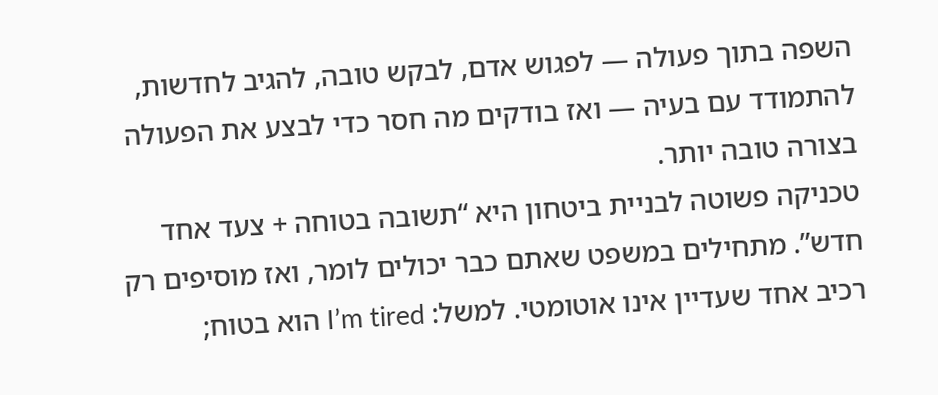השפה בתוך פעולה — לפגוש אדם, לבקש טובה, להגיב לחדשות, להתמודד עם בעיה — ואז בודקים מה חסר כדי לבצע את הפעולה בצורה טובה יותר.
טכניקה פשוטה לבניית ביטחון היא “תשובה בטוחה + צעד אחד חדש”. מתחילים במשפט שאתם כבר יכולים לומר, ואז מוסיפים רק רכיב אחד שעדיין אינו אוטומטי. למשל: I’m tired הוא בטוח;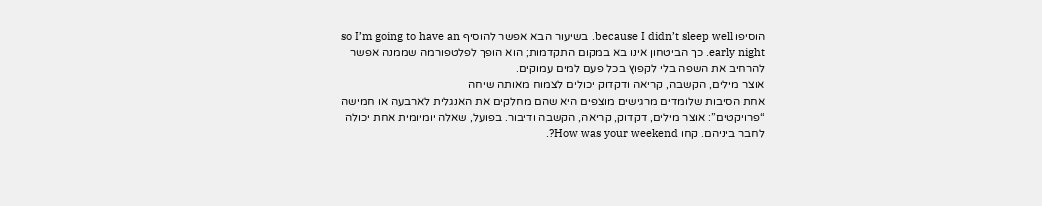הוסיפו because I didn’t sleep well. בשיעור הבא אפשר להוסיף so I’m going to have an early night. כך הביטחון אינו בא במקום התקדמות; הוא הופך לפלטפורמה שממנה אפשר להרחיב את השפה בלי לקפוץ בכל פעם למים עמוקים.
אוצר מילים, הקשבה, קריאה ודקדוק יכולים לצמוח מאותה שיחה
אחת הסיבות שלומדים מרגישים מוצפים היא שהם מחלקים את האנגלית לארבעה או חמישה “פרויקטים”: אוצר מילים, דקדוק, קריאה, הקשבה ודיבור. בפועל, שאלה יומיומית אחת יכולה לחבר ביניהם. קחו How was your weekend?.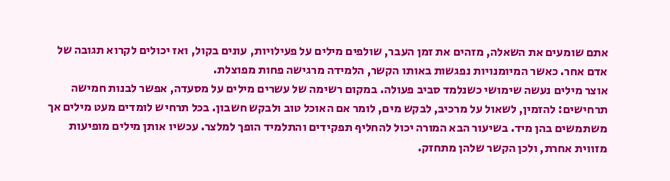אתם שומעים את השאלה, מזהים את זמן העבר, שולפים מילים על פעילויות, עונים בקול, ואז יכולים לקרוא תגובה של אדם אחר. כאשר המיומנויות נפגשות באותו הקשר, הלמידה מרגישה פחות מפוצלת.
אוצר מילים נעשה שימושי כשנלמד סביב פעולה. במקום רשימה של עשרים מילים על מסעדה, אפשר לבנות חמישה תרחישים: להזמין, לשאול על מרכיב, לבקש מים, לומר אם האוכל טוב ולבקש חשבון. בכל תרחיש לומדים מעט מילים אך משתמשים בהן מיד. בשיעור הבא המורה יכול להחליף תפקידים והתלמיד הופך למלצר. עכשיו אותן מילים מופיעות מזווית אחרת, ולכן הקשר שלהן מתחזק.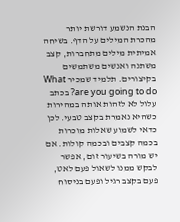הבנת הנשמע דורשת יותר מהכרת המילים על הדף. בשיחה אמיתית מילים מתחברות, קצב משתנה ואנשים משתמשים בקיצורים. תלמיד שמכיר What are you going to do? בכתב עלול לא לזהות אותה במהירות כשהיא נאמרת בקצב טבעי. לכן כדאי לשמוע שאלות מוכרות בכמה קצבים ובכמה קולות. אם יש מורה בשיעור זום, אפשר לבקש ממנו לשאול פעם לאט, פעם בקצב רגיל ופעם בניסוח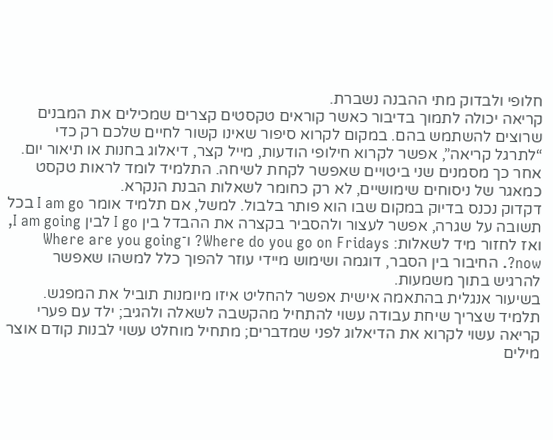חלופי ולבדוק מתי ההבנה נשברת.
קריאה יכולה לתמוך בדיבור כאשר קוראים טקסטים קצרים שמכילים את המבנים שרוצים להשתמש בהם. במקום לקרוא סיפור שאינו קשור לחיים שלכם רק כדי “לתרגל קריאה”, אפשר לקרוא חילופי הודעות, מייל קצר, דיאלוג בחנות או תיאור יום. אחר כך מסמנים שני ביטויים שאפשר לקחת לשיחה. התלמיד לומד לראות טקסט כמאגר של ניסוחים שימושיים, לא רק כחומר לשאלות הבנת הנקרא.
דקדוק נכנס בדיוק במקום שבו הוא פותר בלבול. למשל, אם תלמיד אומר I am go בכל תשובה על שגרה, אפשר לעצור ולהסביר בקצרה את ההבדל בין I go לבין I am going, ואז לחזור מיד לשאלות: Where do you go on Fridays? ו־Where are you going now?. החיבור בין הסבר, דוגמה ושימוש מיידי עוזר להפוך כלל למשהו שאפשר להרגיש בתוך משמעות.
בשיעור אנגלית בהתאמה אישית אפשר להחליט איזו מיומנות תוביל את המפגש. תלמיד שצריך שיחת עבודה עשוי להתחיל מהקשבה לשאלה ולהגיב; ילד עם פערי קריאה עשוי לקרוא את הדיאלוג לפני שמדברים; מתחיל מוחלט עשוי לבנות קודם אוצר מילים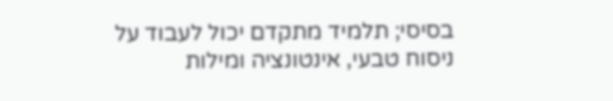בסיסי; תלמיד מתקדם יכול לעבוד על ניסוח טבעי, אינטונציה ומילות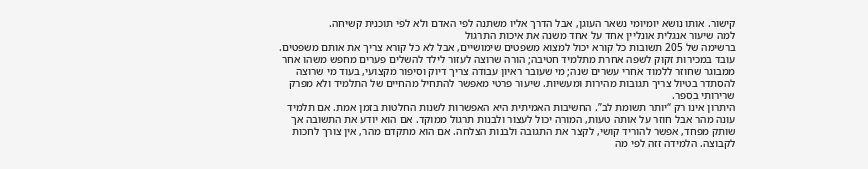קישור. אותו נושא יומיומי נשאר העוגן, אבל הדרך אליו משתנה לפי האדם ולא לפי תוכנית קשיחה.
למה שיעור אנגלית אונליין אחד על אחד משנה את איכות התרגול
ברשימה של 205 תשובות כל קורא יכול למצוא משפטים שימושיים, אבל לא כל קורא צריך את אותם משפטים. עובד במכירות זקוק לשפה אחרת מתלמיד חטיבה; הורה שרוצה לעזור לילד להשלים פערים מחפש משהו אחר ממבוגר שחוזר ללמוד אחרי עשרים שנה; מי שעובר ראיון עבודה צריך דיוק וסיפור מקצועי, בעוד מי שרוצה להסתדר בטיול צריך תגובות מהירות ומעשיות. שיעור פרטי מאפשר להתחיל מהחיים של התלמיד ולא מפרק שרירותי בספר.
היתרון אינו רק “יותר תשומת לב”. החשיבות האמיתית היא האפשרות לשנות החלטות בזמן אמת. אם תלמיד עונה מהר אבל חוזר על אותה טעות, המורה יכול לעצור ולבנות תרגול ממוקד. אם הוא יודע את התשובה אך שותק מפחד, אפשר להוריד קושי, לקצר את התגובה ולבנות הצלחה. אם הוא מתקדם מהר, אין צורך לחכות לקבוצה. הלמידה זזה לפי מה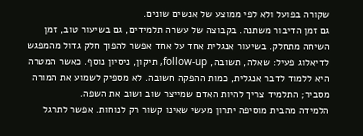שקורה בפועל ולא לפי ממוצע של אנשים שונים.
גם זמן הדיבור משתנה. בקבוצה של עשרה תלמידים, גם בשיעור טוב, זמן השיחה מתחלק. בשיעור אנגלית אחד על אחד אפשר להפוך חלק גדול מהמפגש לדיאלוג פעיל: שאלה, תשובה, follow-up, תיקון, ניסיון נוסף. כאשר המטרה היא ללמוד לדבר אנגלית, כמות ההפקה חשובה. לא מספיק לשמוע את המורה מסביר; התלמיד צריך להיות האדם שמייצר שוב ושוב את השפה.
הלמידה מהבית מוסיפה יתרון מעשי שאינו קשור רק לנוחות. אפשר לתרגל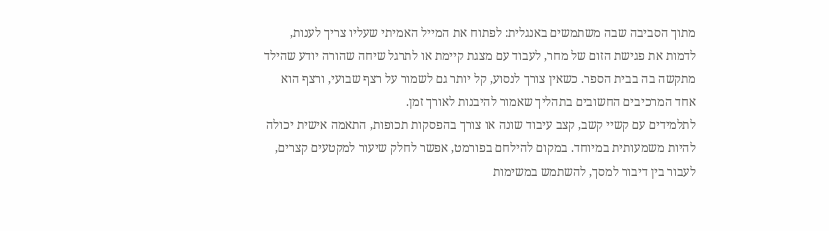מתוך הסביבה שבה משתמשים באנגלית: לפתוח את המייל האמיתי שעליו צריך לענות, לדמות את פגישת הזום של מחר, לעבוד עם מצגת קיימת או לתרגל שיחה שהורה יודע שהילד מתקשה בה בבית הספר. כשאין צורך לנסוע, קל יותר גם לשמור על רצף שבועי, ורצף הוא אחד המרכיבים החשובים בתהליך שאמור להיבנות לאורך זמן.
לתלמידים עם קשיי קשב, קצב עיבוד שונה או צורך בהפסקות תכופות, התאמה אישית יכולה להיות משמעותית במיוחד. במקום להילחם בפורמט, אפשר לחלק שיעור למקטעים קצרים, לעבור בין דיבור למסך, להשתמש במשימות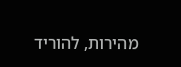מהירות, להוריד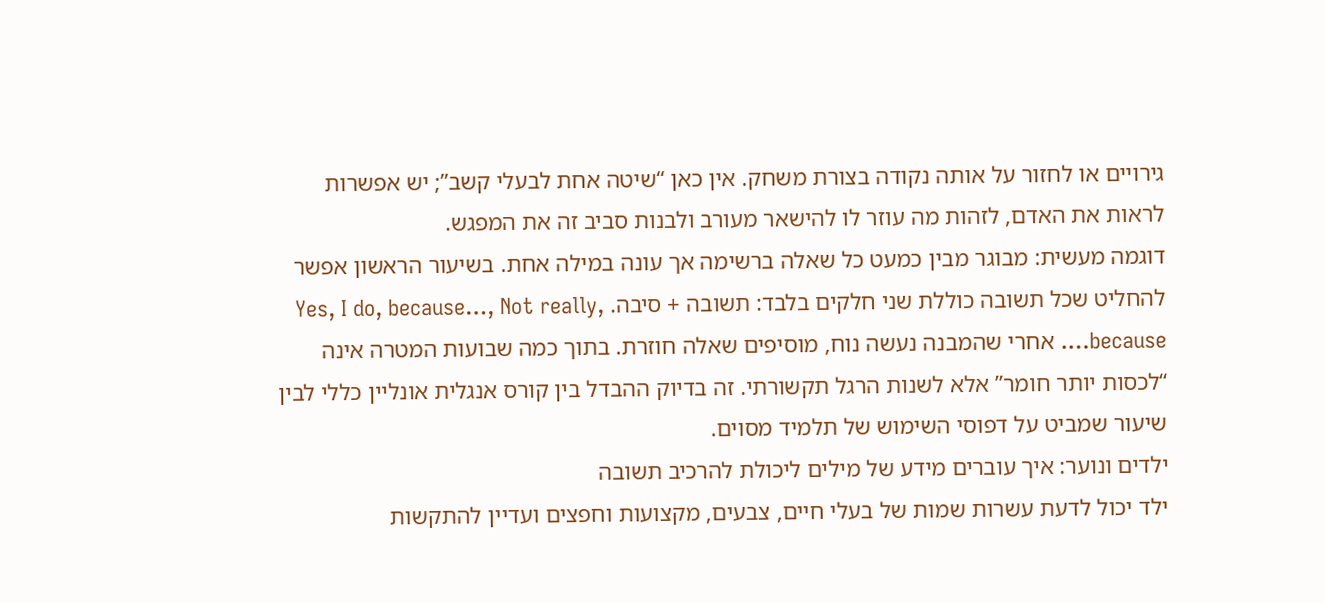גירויים או לחזור על אותה נקודה בצורת משחק. אין כאן “שיטה אחת לבעלי קשב”; יש אפשרות לראות את האדם, לזהות מה עוזר לו להישאר מעורב ולבנות סביב זה את המפגש.
דוגמה מעשית: מבוגר מבין כמעט כל שאלה ברשימה אך עונה במילה אחת. בשיעור הראשון אפשר להחליט שכל תשובה כוללת שני חלקים בלבד: תשובה + סיבה. Yes, I do, because…, Not really, because…. אחרי שהמבנה נעשה נוח, מוסיפים שאלה חוזרת. בתוך כמה שבועות המטרה אינה “לכסות יותר חומר” אלא לשנות הרגל תקשורתי. זה בדיוק ההבדל בין קורס אנגלית אונליין כללי לבין שיעור שמביט על דפוסי השימוש של תלמיד מסוים.
ילדים ונוער: איך עוברים מידע של מילים ליכולת להרכיב תשובה
ילד יכול לדעת עשרות שמות של בעלי חיים, צבעים, מקצועות וחפצים ועדיין להתקשות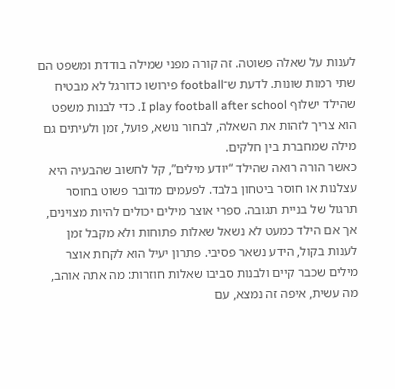לענות על שאלה פשוטה. זה קורה מפני שמילה בודדת ומשפט הם שתי רמות שונות. לדעת ש־football פירושו כדורגל לא מבטיח שהילד ישלוף I play football after school. כדי לבנות משפט הוא צריך לזהות את השאלה, לבחור נושא, פועל, זמן ולעיתים גם מילה שמחברת בין חלקים.
כאשר הורה רואה שהילד “יודע מילים”, קל לחשוב שהבעיה היא עצלנות או חוסר ביטחון בלבד. לפעמים מדובר פשוט בחוסר תרגול של בניית תגובה. ספרי אוצר מילים יכולים להיות מצוינים, אך אם הילד כמעט לא נשאל שאלות פתוחות ולא מקבל זמן לענות בקול, הידע נשאר פסיבי. פתרון יעיל הוא לקחת אוצר מילים שכבר קיים ולבנות סביבו שאלות חוזרות: מה אתה אוהב, מה עשית, איפה זה נמצא, עם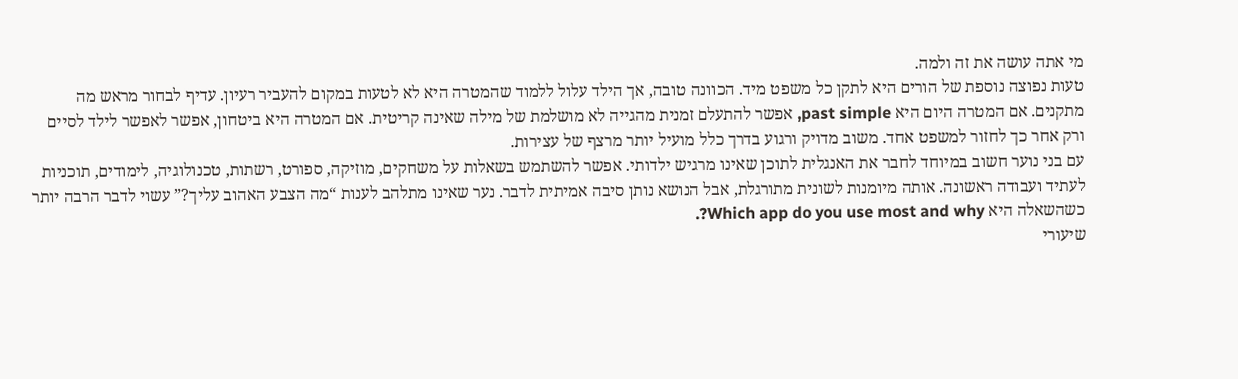מי אתה עושה את זה ולמה.
טעות נפוצה נוספת של הורים היא לתקן כל משפט מיד. הכוונה טובה, אך הילד עלול ללמוד שהמטרה היא לא לטעות במקום להעביר רעיון. עדיף לבחור מראש מה מתקנים. אם המטרה היום היא past simple, אפשר להתעלם זמנית מהגייה לא מושלמת של מילה שאינה קריטית. אם המטרה היא ביטחון, אפשר לאפשר לילד לסיים ורק אחר כך לחזור למשפט אחד. משוב מדויק ורגוע בדרך כלל מועיל יותר מרצף של עצירות.
עם בני נוער חשוב במיוחד לחבר את האנגלית לתוכן שאינו מרגיש ילדותי. אפשר להשתמש בשאלות על משחקים, מוזיקה, ספורט, רשתות, טכנולוגיה, לימודים, תוכניות לעתיד ועבודה ראשונה. אותה מיומנות לשונית מתורגלת, אבל הנושא נותן סיבה אמיתית לדבר. נער שאינו מתלהב לענות “מה הצבע האהוב עליך?” עשוי לדבר הרבה יותר כשהשאלה היא Which app do you use most and why?.
שיעורי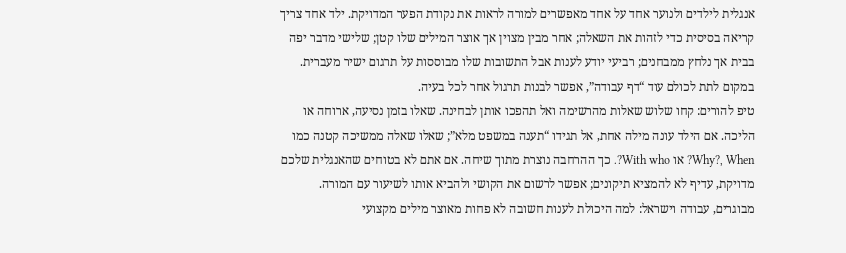אנגלית לילדים ולנוער אחד על אחד מאפשרים למורה לראות את נקודת הפער המדויקת. ילד אחד צריך קריאה בסיסית כדי לזהות את השאלה; אחר מבין מצוין אך אוצר המילים שלו קטן; שלישי מדבר יפה בבית אך נלחץ ממבחנים; רביעי יודע לענות אבל התשובות שלו מבוססות על תרגום ישיר מעברית. במקום לתת לכולם עוד “דף עבודה”, אפשר לבנות תרגול אחר לכל בעיה.
טיפ להורים: קחו שלוש שאלות מהרשימה ואל תהפכו אותן לבחינה. שאלו בזמן נסיעה, ארוחה או הליכה. אם הילד עונה מילה אחת, אל תגידו “תענה במשפט מלא”; שאלו שאלה ממשיכה קטנה כמו Why?, When? או With who?. כך ההרחבה נוצרת מתוך שיחה. אם אתם לא בטוחים שהאנגלית שלכם מדויקת, עדיף לא להמציא תיקונים; אפשר לרשום את הקושי ולהביא אותו לשיעור עם המורה.
מבוגרים, עבודה וישראל: למה היכולת לענות חשובה לא פחות מאוצר מילים מקצועי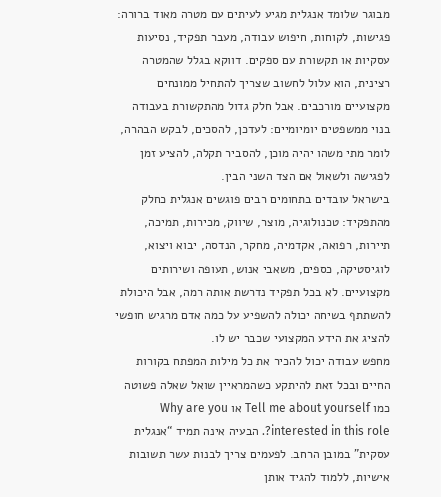מבוגר שלומד אנגלית מגיע לעיתים עם מטרה מאוד ברורה: פגישות, לקוחות, חיפוש עבודה, מעבר תפקיד, נסיעות עסקיות או תקשורת עם ספקים. דווקא בגלל שהמטרה רצינית, הוא עלול לחשוב שצריך להתחיל ממונחים מקצועיים מורכבים. אבל חלק גדול מהתקשורת בעבודה בנוי ממשפטים יומיומיים: לעדכן, להסכים, לבקש הבהרה, לומר מתי משהו יהיה מוכן, להסביר תקלה, להציע זמן לפגישה ולשאול אם הצד השני הבין.
בישראל עובדים בתחומים רבים פוגשים אנגלית כחלק מהתפקיד: טכנולוגיה, מוצר, שיווק, מכירות, תמיכה, תיירות, רפואה, אקדמיה, מחקר, הנדסה, יבוא ויצוא, לוגיסטיקה, כספים, משאבי אנוש, תעופה ושירותים מקצועיים. לא בכל תפקיד נדרשת אותה רמה, אבל היכולת להשתתף בשיחה יכולה להשפיע על כמה אדם מרגיש חופשי להציג את הידע המקצועי שכבר יש לו.
מחפש עבודה יכול להכיר את כל מילות המפתח בקורות החיים ובכל זאת להיתקע כשהמראיין שואל שאלה פשוטה כמו Tell me about yourself או Why are you interested in this role?. הבעיה אינה תמיד “אנגלית עסקית” במובן הרחב. לפעמים צריך לבנות עשר תשובות אישיות, ללמוד להגיד אותן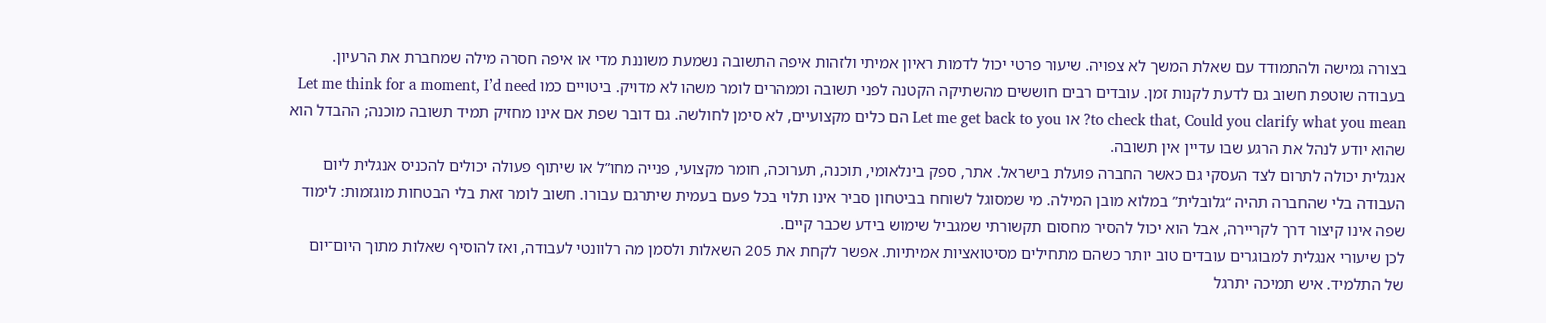בצורה גמישה ולהתמודד עם שאלת המשך לא צפויה. שיעור פרטי יכול לדמות ראיון אמיתי ולזהות איפה התשובה נשמעת משוננת מדי או איפה חסרה מילה שמחברת את הרעיון.
בעבודה שוטפת חשוב גם לדעת לקנות זמן. עובדים רבים חוששים מהשתיקה הקטנה לפני תשובה וממהרים לומר משהו לא מדויק. ביטויים כמו Let me think for a moment, I’d need to check that, Could you clarify what you mean? או Let me get back to you הם כלים מקצועיים, לא סימן לחולשה. גם דובר שפת אם אינו מחזיק תמיד תשובה מוכנה; ההבדל הוא שהוא יודע לנהל את הרגע שבו עדיין אין תשובה.
אנגלית יכולה לתרום לצד העסקי גם כאשר החברה פועלת בישראל. אתר, ספק בינלאומי, תוכנה, תערוכה, חומר מקצועי, פנייה מחו”ל או שיתוף פעולה יכולים להכניס אנגלית ליום העבודה בלי שהחברה תהיה “גלובלית” במלוא מובן המילה. מי שמסוגל לשוחח בביטחון סביר אינו תלוי בכל פעם בעמית שיתרגם עבורו. חשוב לומר זאת בלי הבטחות מוגזמות: לימוד שפה אינו קיצור דרך לקריירה, אבל הוא יכול להסיר מחסום תקשורתי שמגביל שימוש בידע שכבר קיים.
לכן שיעורי אנגלית למבוגרים עובדים טוב יותר כשהם מתחילים מסיטואציות אמיתיות. אפשר לקחת את 205 השאלות ולסמן מה רלוונטי לעבודה, ואז להוסיף שאלות מתוך היום־יום של התלמיד. איש תמיכה יתרגל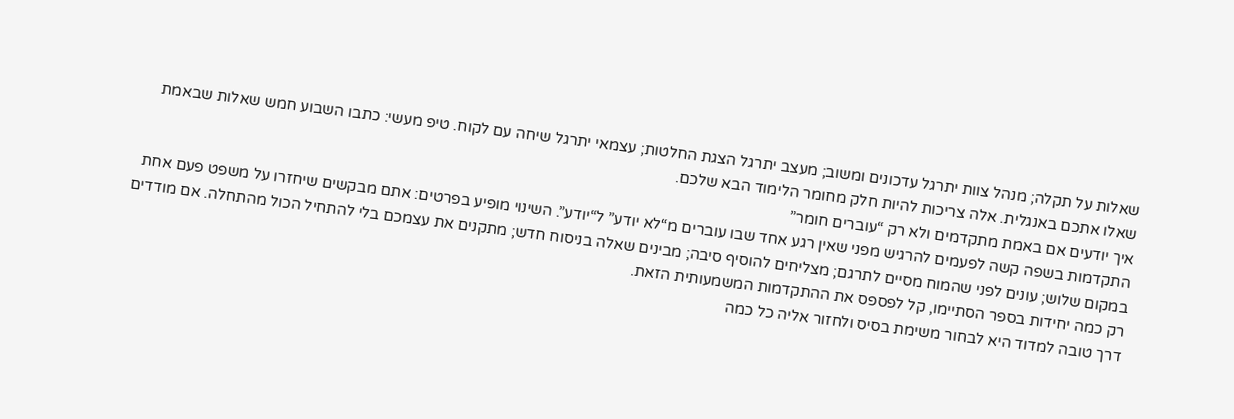שאלות על תקלה; מנהל צוות יתרגל עדכונים ומשוב; מעצב יתרגל הצגת החלטות; עצמאי יתרגל שיחה עם לקוח. טיפ מעשי: כתבו השבוע חמש שאלות שבאמת שאלו אתכם באנגלית. אלה צריכות להיות חלק מחומר הלימוד הבא שלכם.
איך יודעים אם באמת מתקדמים ולא רק “עוברים חומר”
התקדמות בשפה קשה לפעמים להרגיש מפני שאין רגע אחד שבו עוברים מ“לא יודע” ל“יודע”. השינוי מופיע בפרטים: אתם מבקשים שיחזרו על משפט פעם אחת במקום שלוש; עונים לפני שהמוח מסיים לתרגם; מצליחים להוסיף סיבה; מבינים שאלה בניסוח חדש; מתקנים את עצמכם בלי להתחיל הכול מהתחלה. אם מודדים רק כמה יחידות בספר הסתיימו, קל לפספס את ההתקדמות המשמעותית הזאת.
דרך טובה למדוד היא לבחור משימת בסיס ולחזור אליה כל כמה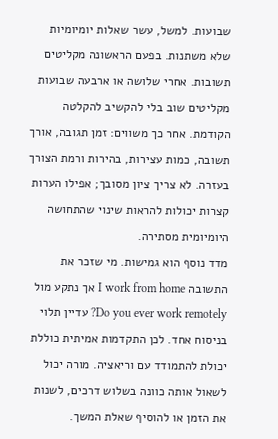שבועות. למשל, עשר שאלות יומיומיות שלא משתנות. בפעם הראשונה מקליטים תשובות. אחרי שלושה או ארבעה שבועות מקליטים שוב בלי להקשיב להקלטה הקודמת. אחר כך משווים: זמן תגובה, אורך תשובה, כמות עצירות, בהירות ורמת הצורך בעזרה. לא צריך ציון מסובך; אפילו הערות קצרות יכולות להראות שינוי שהתחושה היומיומית מסתירה.
מדד נוסף הוא גמישות. מי שזכר את התשובה I work from home אך נתקע מול Do you ever work remotely? עדיין תלוי בניסוח אחד. לכן התקדמות אמיתית כוללת יכולת להתמודד עם וריאציה. מורה יכול לשאול אותה כוונה בשלוש דרכים, לשנות את הזמן או להוסיף שאלת המשך.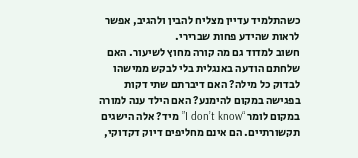כשהתלמיד עדיין מצליח להבין ולהגיב, אפשר לראות שהידע פחות שברירי.
חשוב למדוד גם מה קורה מחוץ לשיעור. האם שלחתם הודעה באנגלית בלי לבקש ממישהו לבדוק כל מילה? האם דיברתם שתי דקות בפגישה במקום להימנע? האם הילד ענה למורה במקום לומר “I don’t know” מיד? אלה הישגים תקשורתיים. הם אינם מחליפים דיוק דקדוקי,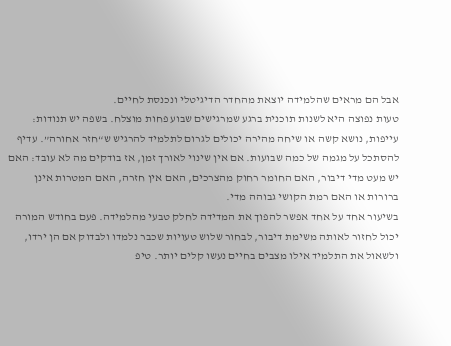אבל הם מראים שהלמידה יוצאת מהחדר הדיגיטלי ונכנסת לחיים.
טעות נפוצה היא לשנות תוכנית ברגע שמרגישים שבוע פחות מוצלח. בשפה יש תנודות: עייפות, נושא קשה או שיחה מהירה יכולים לגרום לתלמיד להרגיש ש“חזר אחורה”. עדיף להסתכל על מגמה של כמה שבועות. אם אין שינוי לאורך זמן, אז בודקים מה לא עובד: האם יש מעט מדי דיבור, האם החומר רחוק מהצרכים, האם אין חזרה, האם המטרות אינן ברורות או האם רמת הקושי גבוהה מדי.
בשיעור אחד על אחד אפשר להפוך את המדידה לחלק טבעי מהלמידה. פעם בחודש המורה יכול לחזור לאותה משימת דיבור, לבחור שלוש טעויות שכבר נלמדו ולבדוק אם הן ירדו, ולשאול את התלמיד אילו מצבים בחיים נעשו קלים יותר. טיפ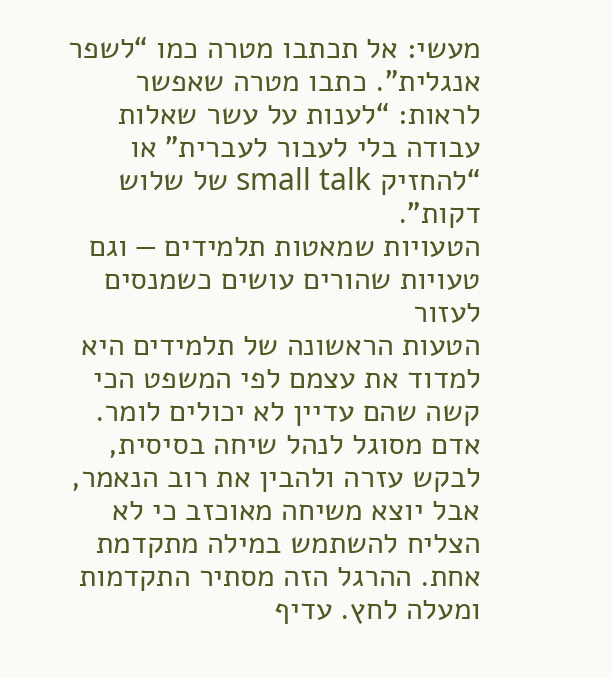מעשי: אל תכתבו מטרה כמו “לשפר אנגלית”. כתבו מטרה שאפשר לראות: “לענות על עשר שאלות עבודה בלי לעבור לעברית” או “להחזיק small talk של שלוש דקות”.
הטעויות שמאטות תלמידים — וגם טעויות שהורים עושים כשמנסים לעזור
הטעות הראשונה של תלמידים היא למדוד את עצמם לפי המשפט הכי קשה שהם עדיין לא יכולים לומר. אדם מסוגל לנהל שיחה בסיסית, לבקש עזרה ולהבין את רוב הנאמר, אבל יוצא משיחה מאוכזב כי לא הצליח להשתמש במילה מתקדמת אחת. ההרגל הזה מסתיר התקדמות ומעלה לחץ. עדיף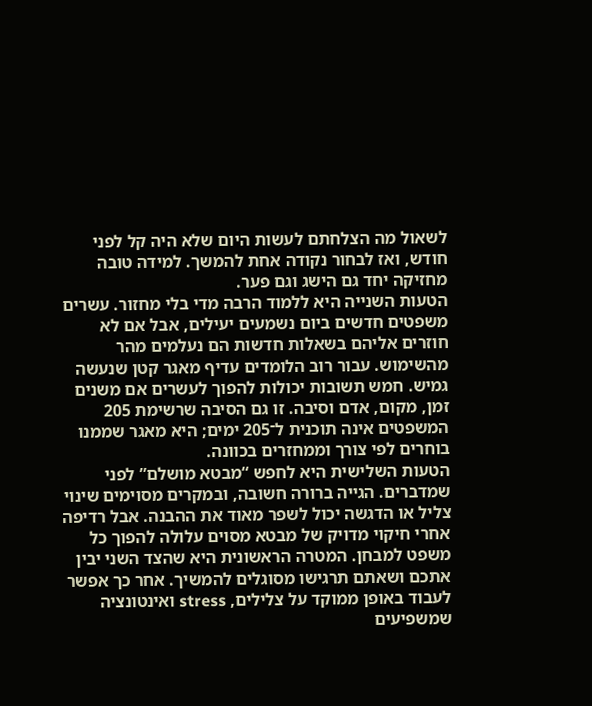לשאול מה הצלחתם לעשות היום שלא היה קל לפני חודש, ואז לבחור נקודה אחת להמשך. למידה טובה מחזיקה יחד גם הישג וגם פער.
הטעות השנייה היא ללמוד הרבה מדי בלי מחזור. עשרים משפטים חדשים ביום נשמעים יעילים, אבל אם לא חוזרים אליהם בשאלות חדשות הם נעלמים מהר מהשימוש. עבור רוב הלומדים עדיף מאגר קטן שנעשה גמיש. חמש תשובות יכולות להפוך לעשרים אם משנים זמן, מקום, אדם וסיבה. זו גם הסיבה שרשימת 205 המשפטים אינה תוכנית ל־205 ימים; היא מאגר שממנו בוחרים לפי צורך וממחזרים בכוונה.
הטעות השלישית היא לחפש “מבטא מושלם” לפני שמדברים. הגייה ברורה חשובה, ובמקרים מסוימים שינוי צליל או הדגשה יכול לשפר מאוד את ההבנה. אבל רדיפה אחרי חיקוי מדויק של מבטא מסוים עלולה להפוך כל משפט למבחן. המטרה הראשונית היא שהצד השני יבין אתכם ושאתם תרגישו מסוגלים להמשיך. אחר כך אפשר לעבוד באופן ממוקד על צלילים, stress ואינטונציה שמשפיעים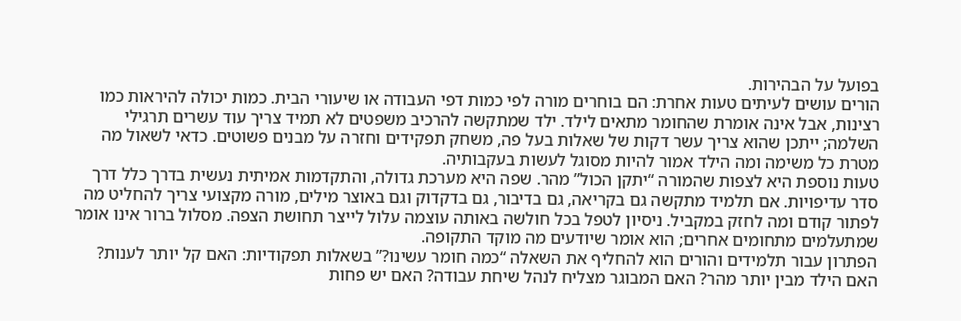בפועל על הבהירות.
הורים עושים לעיתים טעות אחרת: הם בוחרים מורה לפי כמות דפי העבודה או שיעורי הבית. כמות יכולה להיראות כמו רצינות, אבל אינה אומרת שהחומר מתאים לילד. ילד שמתקשה להרכיב משפטים לא תמיד צריך עוד עשרים תרגילי השלמה; ייתכן שהוא צריך עשר דקות של שאלות בעל פה, משחק תפקידים וחזרה על מבנים פשוטים. כדאי לשאול מה מטרת כל משימה ומה הילד אמור להיות מסוגל לעשות בעקבותיה.
טעות נוספת היא לצפות שהמורה “יתקן הכול” מהר. שפה היא מערכת גדולה, והתקדמות אמיתית נעשית בדרך כלל דרך סדר עדיפויות. אם תלמיד מתקשה גם בקריאה, גם בדיבור, גם בדקדוק וגם באוצר מילים, מורה מקצועי צריך להחליט מה לפתור קודם ומה לחזק במקביל. ניסיון לטפל בכל חולשה באותה עוצמה עלול לייצר תחושת הצפה. מסלול ברור אינו אומר שמתעלמים מתחומים אחרים; הוא אומר שיודעים מה מוקד התקופה.
הפתרון עבור תלמידים והורים הוא להחליף את השאלה “כמה חומר עשינו?” בשאלות תפקודיות: האם קל יותר לענות? האם הילד מבין יותר מהר? האם המבוגר מצליח לנהל שיחת עבודה? האם יש פחות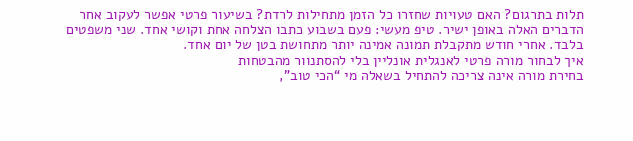תלות בתרגום? האם טעויות שחזרו כל הזמן מתחילות לרדת? בשיעור פרטי אפשר לעקוב אחר הדברים האלה באופן ישיר. טיפ מעשי: פעם בשבוע כתבו הצלחה אחת וקושי אחד. שני משפטים בלבד. אחרי חודש מתקבלת תמונה אמינה יותר מתחושת בטן של יום אחד.
איך לבחור מורה פרטי לאנגלית אונליין בלי להסתנוור מהבטחות
בחירת מורה אינה צריכה להתחיל בשאלה מי “הכי טוב”,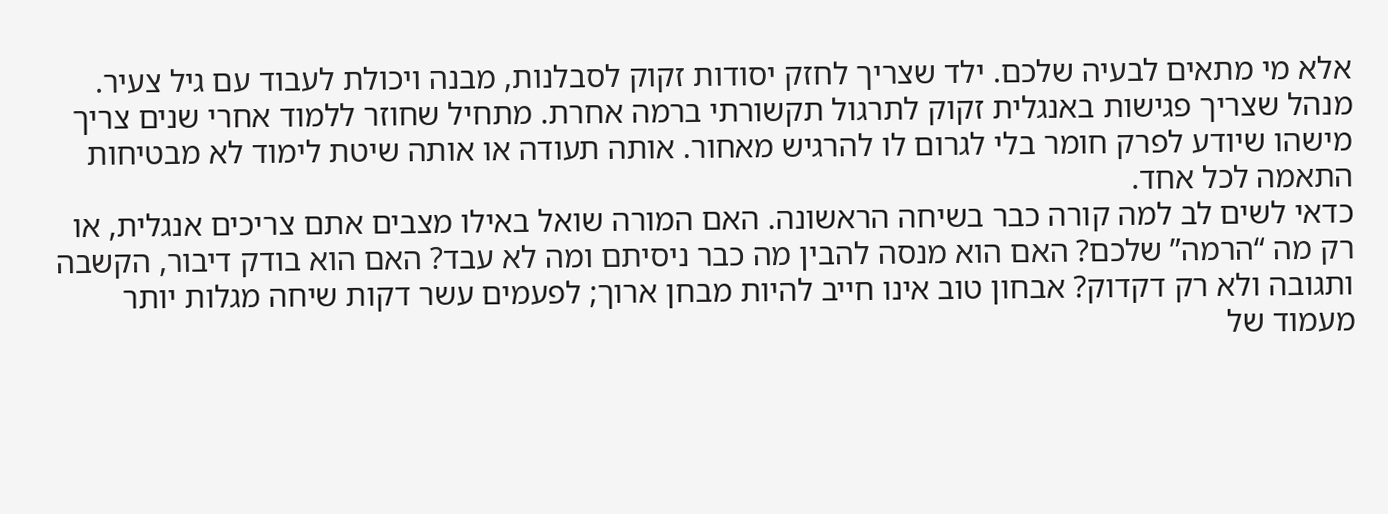אלא מי מתאים לבעיה שלכם. ילד שצריך לחזק יסודות זקוק לסבלנות, מבנה ויכולת לעבוד עם גיל צעיר. מנהל שצריך פגישות באנגלית זקוק לתרגול תקשורתי ברמה אחרת. מתחיל שחוזר ללמוד אחרי שנים צריך מישהו שיודע לפרק חומר בלי לגרום לו להרגיש מאחור. אותה תעודה או אותה שיטת לימוד לא מבטיחות התאמה לכל אחד.
כדאי לשים לב למה קורה כבר בשיחה הראשונה. האם המורה שואל באילו מצבים אתם צריכים אנגלית, או רק מה “הרמה” שלכם? האם הוא מנסה להבין מה כבר ניסיתם ומה לא עבד? האם הוא בודק דיבור, הקשבה ותגובה ולא רק דקדוק? אבחון טוב אינו חייב להיות מבחן ארוך; לפעמים עשר דקות שיחה מגלות יותר מעמוד של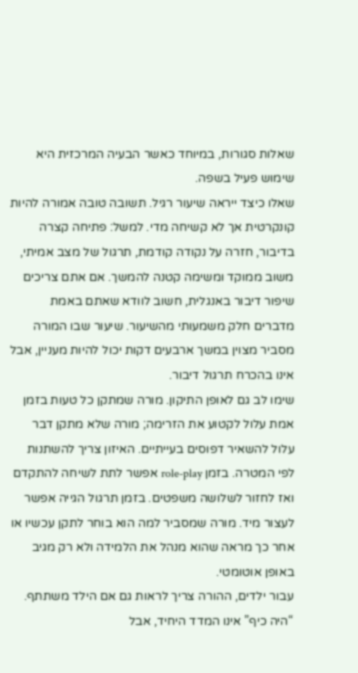שאלות סגורות, במיוחד כאשר הבעיה המרכזית היא שימוש פעיל בשפה.
שאלו כיצד ייראה שיעור רגיל. תשובה טובה אמורה להיות קונקרטית אך לא קשיחה מדי. למשל: פתיחה קצרה בדיבור, חזרה על נקודה קודמת, תרגול של מצב אמיתי, משוב ממוקד ומשימה קטנה להמשך. אם אתם צריכים שיפור דיבור באנגלית, חשוב לוודא שאתם באמת מדברים חלק משמעותי מהשיעור. שיעור שבו המורה מסביר מצוין במשך ארבעים דקות יכול להיות מעניין, אבל אינו בהכרח תרגול דיבור.
שימו לב גם לאופן התיקון. מורה שמתקן כל טעות בזמן אמת עלול לקטוע את הזרימה; מורה שלא מתקן דבר עלול להשאיר דפוסים בעייתיים. האיזון צריך להשתנות לפי המטרה. בזמן role-play אפשר לתת לשיחה להתקדם ואז לחזור לשלושה משפטים. בזמן תרגול הגייה אפשר לעצור מיד. מורה שמסביר למה הוא בוחר לתקן עכשיו או אחר כך מראה שהוא מנהל את הלמידה ולא רק מגיב באופן אוטומטי.
עבור ילדים, ההורה צריך לראות גם אם הילד משתתף. “היה כיף” אינו המדד היחיד, אבל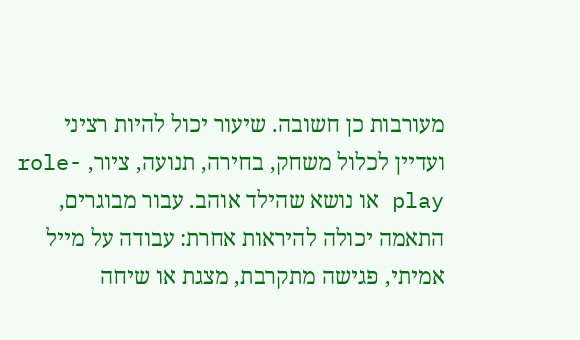מעורבות כן חשובה. שיעור יכול להיות רציני ועדיין לכלול משחק, בחירה, תנועה, ציור, role-play או נושא שהילד אוהב. עבור מבוגרים, התאמה יכולה להיראות אחרת: עבודה על מייל אמיתי, פגישה מתקרבת, מצגת או שיחה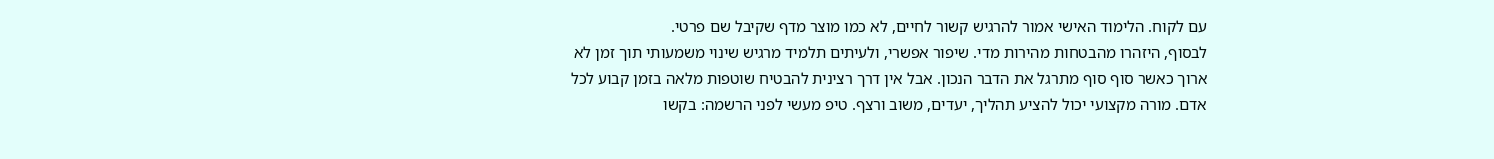עם לקוח. הלימוד האישי אמור להרגיש קשור לחיים, לא כמו מוצר מדף שקיבל שם פרטי.
לבסוף, היזהרו מהבטחות מהירות מדי. שיפור אפשרי, ולעיתים תלמיד מרגיש שינוי משמעותי תוך זמן לא ארוך כאשר סוף סוף מתרגל את הדבר הנכון. אבל אין דרך רצינית להבטיח שוטפות מלאה בזמן קבוע לכל אדם. מורה מקצועי יכול להציע תהליך, יעדים, משוב ורצף. טיפ מעשי לפני הרשמה: בקשו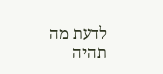לדעת מה תהיה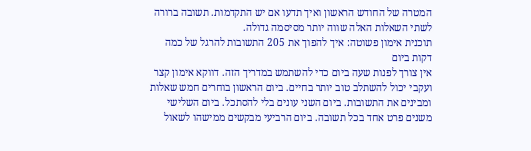המטרה של החודש הראשון ואיך תדעו אם יש התקדמות. תשובה ברורה לשתי השאלות האלה שווה יותר מסיסמה גדולה.
תוכנית אימון פשוטה: איך להפוך את 205 התשובות להרגל של כמה דקות ביום
אין צורך לפנות שעה ביום כדי להשתמש במדריך הזה. דווקא אימון קצר ועקבי יכול להשתלב טוב יותר בחיים. ביום הראשון בוחרים חמש שאלות ומבינים את התשובות. ביום השני עונים בלי להסתכל. ביום השלישי משנים פרט אחד בכל תשובה. ביום הרביעי מבקשים ממישהו לשאול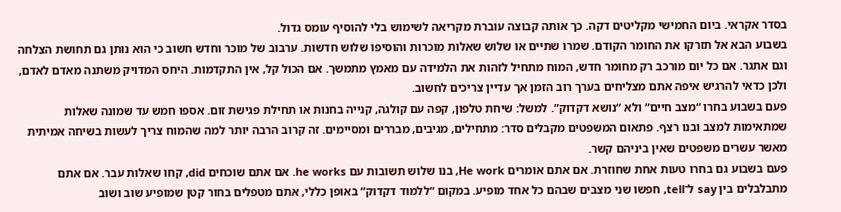בסדר אקראי. ביום החמישי מקליטים דקה. כך אותה קבוצה עוברת מקריאה לשימוש בלי להוסיף עומס גדול.
בשבוע הבא אל תזרקו את החומר הקודם. שמרו שתיים או שלוש שאלות מוכרות והוסיפו שלוש חדשות. ערבוב של מוכר וחדש חשוב כי הוא נותן גם תחושת הצלחה וגם אתגר. אם כל יום מורכב רק מחומר חדש, המוח מתחיל לזהות את הלמידה עם מאמץ מתמשך. אם הכול קל, אין התקדמות. היחס המדויק משתנה מאדם לאדם, ולכן כדאי להרגיש איפה אתם מצליחים בערך רוב הזמן אך עדיין צריכים לחשוב.
פעם בשבוע בחרו “מצב חיים” ולא “נושא דקדוק”. למשל: שיחת טלפון, קפה עם קולגה, קנייה בחנות או תחילת פגישת זום. אספו חמש עד שמונה שאלות שמתאימות למצב ובנו רצף. פתאום המשפטים מקבלים סדר: מתחילים, מגיבים, מבררים ומסיימים. זה קרוב הרבה יותר למה שהמוח צריך לעשות בשיחה אמיתית מאשר עשרים משפטים שאין ביניהם קשר.
פעם בשבוע גם בחרו טעות אחת שחוזרת. אם אתם אומרים He work, בנו שלוש תשובות עם he works. אם אתם שוכחים did, קחו שאלות עבר. אם אתם מתבלבלים בין say ל־tell, חפשו שני מצבים שבהם כל אחד מופיע. במקום “ללמוד דקדוק” באופן כללי, אתם מטפלים בחור קטן שמופיע שוב ושוב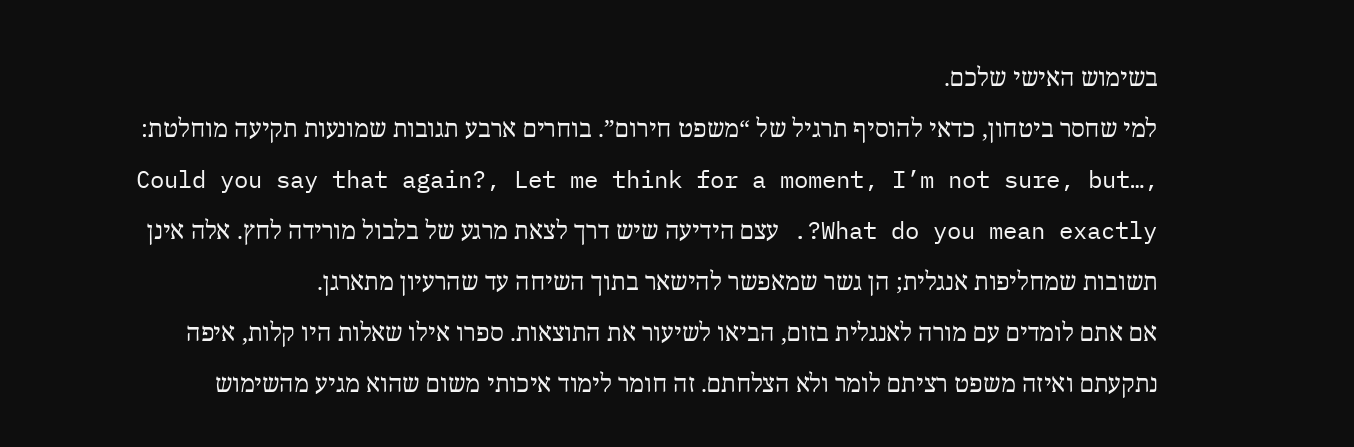בשימוש האישי שלכם.
למי שחסר ביטחון, כדאי להוסיף תרגיל של “משפט חירום”. בוחרים ארבע תגובות שמונעות תקיעה מוחלטת: Could you say that again?, Let me think for a moment, I’m not sure, but…, What do you mean exactly?. עצם הידיעה שיש דרך לצאת מרגע של בלבול מורידה לחץ. אלה אינן תשובות שמחליפות אנגלית; הן גשר שמאפשר להישאר בתוך השיחה עד שהרעיון מתארגן.
אם אתם לומדים עם מורה לאנגלית בזום, הביאו לשיעור את התוצאות. ספרו אילו שאלות היו קלות, איפה נתקעתם ואיזה משפט רציתם לומר ולא הצלחתם. זה חומר לימוד איכותי משום שהוא מגיע מהשימוש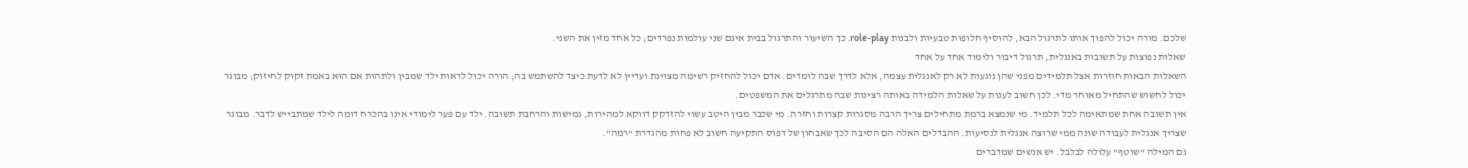שלכם. מורה יכול להפוך אותו לתרגול הבא, להוסיף חלופות טבעיות ולבנות role-play. כך השיעור והתרגול בבית אינם שני עולמות נפרדים; כל אחד מזין את השני.
שאלות נפוצות על תשובות באנגלית, תרגול דיבור ולימוד אחד על אחד
השאלות הבאות חוזרות אצל תלמידים מפני שהן נוגעות לא רק לאנגלית עצמה, אלא לדרך שבה לומדים. אדם יכול להחזיק רשימה מצוינת ועדיין לא לדעת כיצד להשתמש בה; הורה יכול לראות ילד שמבין ולתהות אם הוא באמת זקוק לחיזוק; מבוגר יכול לחשוש שהתחיל מאוחר מדי. לכן חשוב לענות על שאלות הלמידה באותה רצינות שבה מתרגלים את המשפטים.
אין תשובה אחת שמתאימה לכל תלמיד. מי שנמצא ברמת מתחילים צריך הרבה מסגרות קצרות וחזרה. מי שכבר מבין היטב עשוי להזדקק דווקא למהירות, גמישות והרחבת תשובה. ילד עם פער לימודי אינו בהכרח דומה לילד שמתבייש לדבר. מבוגר שצריך אנגלית לעבודה שונה ממי שרוצה אנגלית לנסיעות. ההבדלים האלה הם הסיבה לכך שאבחון של דפוס התקיעה חשוב לא פחות מהגדרת “רמה”.
גם המילה “שוטף” עלולה לבלבל. יש אנשים שמדברים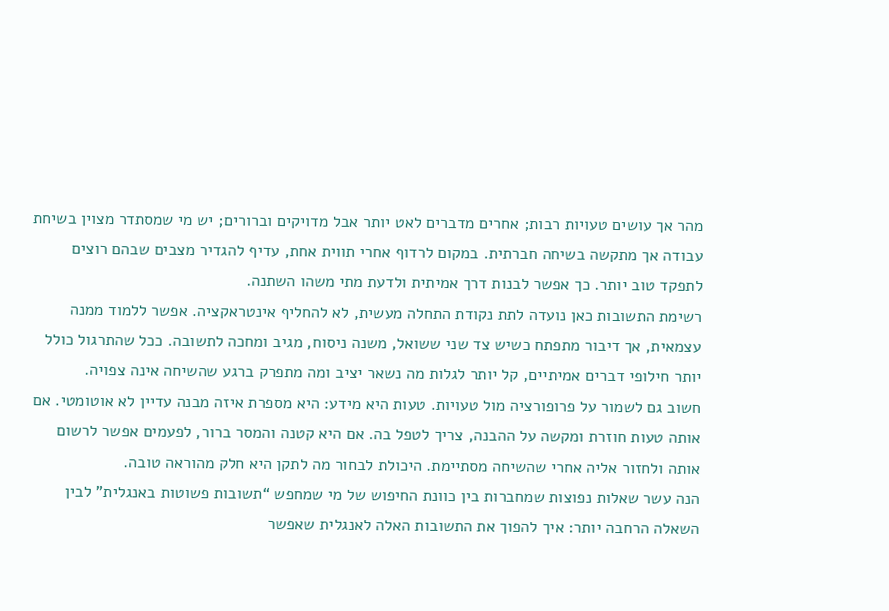מהר אך עושים טעויות רבות; אחרים מדברים לאט יותר אבל מדויקים וברורים; יש מי שמסתדר מצוין בשיחת עבודה אך מתקשה בשיחה חברתית. במקום לרדוף אחרי תווית אחת, עדיף להגדיר מצבים שבהם רוצים לתפקד טוב יותר. כך אפשר לבנות דרך אמיתית ולדעת מתי משהו השתנה.
רשימת התשובות כאן נועדה לתת נקודת התחלה מעשית, לא להחליף אינטראקציה. אפשר ללמוד ממנה עצמאית, אך דיבור מתפתח כשיש צד שני ששואל, משנה ניסוח, מגיב ומחכה לתשובה. ככל שהתרגול כולל יותר חילופי דברים אמיתיים, קל יותר לגלות מה נשאר יציב ומה מתפרק ברגע שהשיחה אינה צפויה.
חשוב גם לשמור על פרופורציה מול טעויות. טעות היא מידע: היא מספרת איזה מבנה עדיין לא אוטומטי. אם אותה טעות חוזרת ומקשה על ההבנה, צריך לטפל בה. אם היא קטנה והמסר ברור, לפעמים אפשר לרשום אותה ולחזור אליה אחרי שהשיחה מסתיימת. היכולת לבחור מה לתקן היא חלק מהוראה טובה.
הנה עשר שאלות נפוצות שמחברות בין כוונת החיפוש של מי שמחפש “תשובות פשוטות באנגלית” לבין השאלה הרחבה יותר: איך להפוך את התשובות האלה לאנגלית שאפשר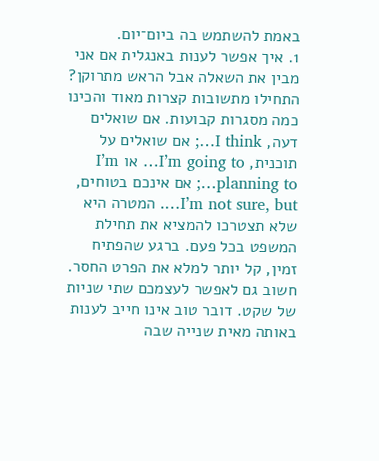באמת להשתמש בה ביום־יום.
1. איך אפשר לענות באנגלית אם אני מבין את השאלה אבל הראש מתרוקן?
התחילו מתשובות קצרות מאוד והכינו כמה מסגרות קבועות. אם שואלים דעה, I think…; אם שואלים על תוכנית, I’m going to… או I’m planning to…; אם אינכם בטוחים, I’m not sure, but…. המטרה היא שלא תצטרכו להמציא את תחילת המשפט בכל פעם. ברגע שהפתיח זמין, קל יותר למלא את הפרט החסר. חשוב גם לאפשר לעצמכם שתי שניות של שקט. דובר טוב אינו חייב לענות באותה מאית שנייה שבה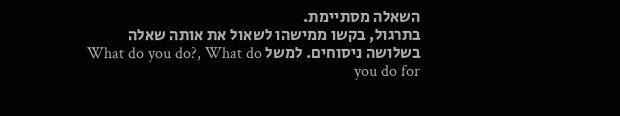השאלה מסתיימת.
בתרגול, בקשו ממישהו לשאול את אותה שאלה בשלושה ניסוחים. למשל What do you do?, What do you do for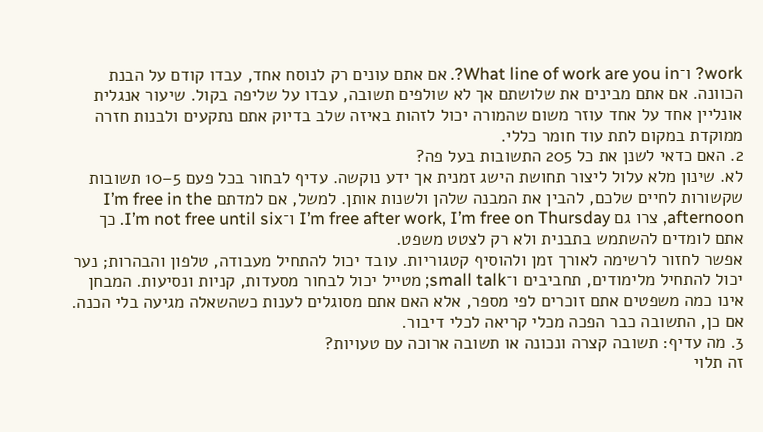work? ו־What line of work are you in?. אם אתם עונים רק לנוסח אחד, עבדו קודם על הבנת הכוונה. אם אתם מבינים את שלושתם אך לא שולפים תשובה, עבדו על שליפה בקול. שיעור אנגלית אונליין אחד על אחד עוזר משום שהמורה יכול לזהות באיזה שלב בדיוק אתם נתקעים ולבנות חזרה ממוקדת במקום לתת עוד חומר כללי.
2. האם כדאי לשנן את כל 205 התשובות בעל פה?
לא. שינון מלא עלול ליצור תחושת הישג זמנית אך ידע נוקשה. עדיף לבחור בכל פעם 5–10 תשובות שקשורות לחיים שלכם, להבין את המבנה שלהן ולשנות אותן. למשל, אם למדתם I’m free in the afternoon, צרו גם I’m free after work, I’m free on Thursday ו־I’m not free until six. כך אתם לומדים להשתמש בתבנית ולא רק לצטט משפט.
אפשר לחזור לרשימה לאורך זמן ולהוסיף קטגוריות. עובד יכול להתחיל מעבודה, טלפון והבהרות; נער יכול להתחיל מלימודים, תחביבים ו־small talk; מטייל יכול לבחור מסעדות, קניות ונסיעות. המבחן אינו כמה משפטים אתם זוכרים לפי מספר, אלא האם אתם מסוגלים לענות כשהשאלה מגיעה בלי הכנה. אם כן, התשובה כבר הפכה מכלי קריאה לכלי דיבור.
3. מה עדיף: תשובה קצרה ונכונה או תשובה ארוכה עם טעויות?
זה תלוי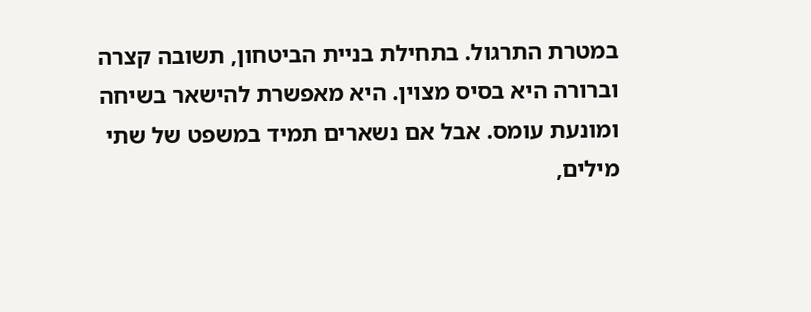במטרת התרגול. בתחילת בניית הביטחון, תשובה קצרה וברורה היא בסיס מצוין. היא מאפשרת להישאר בשיחה ומונעת עומס. אבל אם נשארים תמיד במשפט של שתי מילים,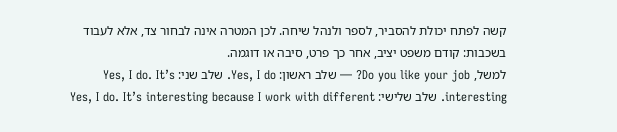קשה לפתח יכולת להסביר, לספר ולנהל שיחה. לכן המטרה אינה לבחור צד, אלא לעבוד בשכבות: קודם משפט יציב, אחר כך פרט, סיבה או דוגמה.
למשל, Do you like your job? — שלב ראשון: Yes, I do. שלב שני: Yes, I do. It’s interesting. שלב שלישי: Yes, I do. It’s interesting because I work with different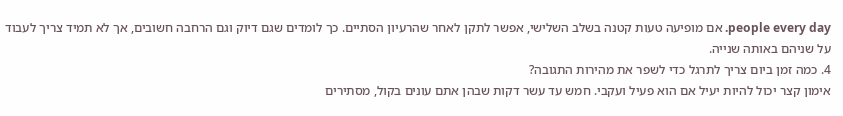people every day. אם מופיעה טעות קטנה בשלב השלישי, אפשר לתקן לאחר שהרעיון הסתיים. כך לומדים שגם דיוק וגם הרחבה חשובים, אך לא תמיד צריך לעבוד על שניהם באותה שנייה.
4. כמה זמן ביום צריך לתרגל כדי לשפר את מהירות התגובה?
אימון קצר יכול להיות יעיל אם הוא פעיל ועקבי. חמש עד עשר דקות שבהן אתם עונים בקול, מסתירים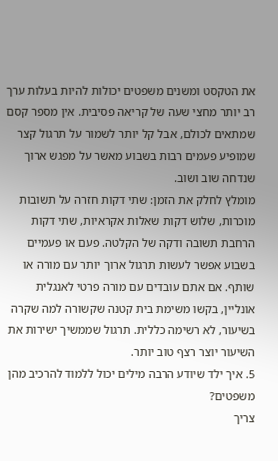את הטקסט ומשנים משפטים יכולות להיות בעלות ערך רב יותר מחצי שעה של קריאה פסיבית. אין מספר קסם שמתאים לכולם, אבל קל יותר לשמור על תרגול קצר שמופיע פעמים רבות בשבוע מאשר על מפגש ארוך שנדחה שוב ושוב.
מומלץ לחלק את הזמן: שתי דקות חזרה על תשובות מוכרות, שלוש דקות שאלות אקראיות, שתי דקות הרחבת תשובה ודקה של הקלטה. פעם או פעמיים בשבוע אפשר לעשות תרגול ארוך יותר עם מורה או שותף. אם אתם עובדים עם מורה פרטי לאנגלית אונליין, בקשו משימת בית קטנה שקשורה למה שקרה בשיעור, לא רשימה כללית. תרגול שממשיך ישירות את השיעור יוצר רצף טוב יותר.
5. איך ילד שיודע הרבה מילים יכול ללמוד להרכיב מהן משפטים?
צריך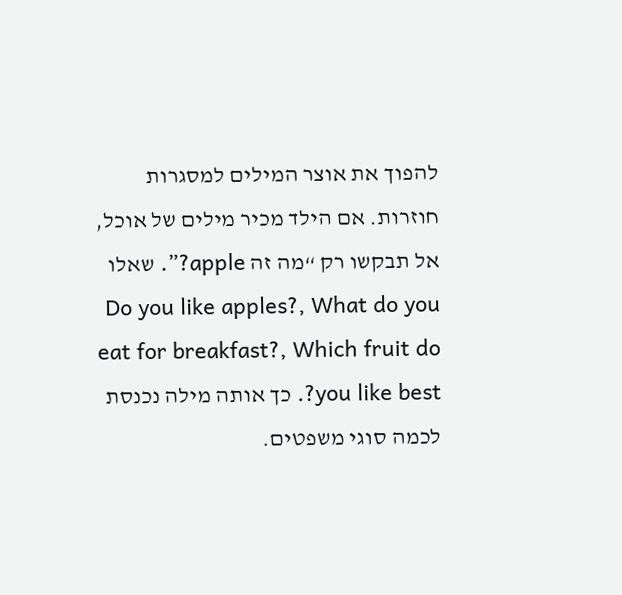להפוך את אוצר המילים למסגרות חוזרות. אם הילד מכיר מילים של אוכל, אל תבקשו רק “מה זה apple?”. שאלו Do you like apples?, What do you eat for breakfast?, Which fruit do you like best?. כך אותה מילה נכנסת לכמה סוגי משפטים.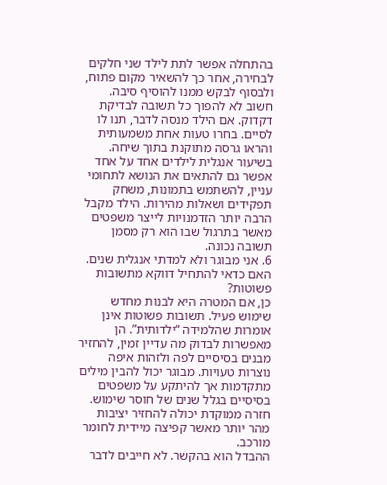בהתחלה אפשר לתת לילד שני חלקים לבחירה, אחר כך להשאיר מקום פתוח, ולבסוף לבקש ממנו להוסיף סיבה.
חשוב לא להפוך כל תשובה לבדיקת דקדוק. אם הילד מנסה לדבר, תנו לו לסיים. בחרו טעות אחת משמעותית והראו גרסה מתוקנת בתוך שיחה. בשיעור אנגלית לילדים אחד על אחד אפשר גם להתאים את הנושא לתחומי עניין, להשתמש בתמונות, משחק תפקידים ושאלות מהירות. הילד מקבל הרבה יותר הזדמנויות לייצר משפטים מאשר בתרגול שבו הוא רק מסמן תשובה נכונה.
6. אני מבוגר ולא למדתי אנגלית שנים. האם כדאי להתחיל דווקא מתשובות פשוטות?
כן, אם המטרה היא לבנות מחדש שימוש פעיל. תשובות פשוטות אינן אומרות שהלמידה “ילדותית”. הן מאפשרות לבדוק מה עדיין זמין, להחזיר מבנים בסיסיים לפה ולזהות איפה נוצרות טעויות. מבוגר יכול להבין מילים מתקדמות אך להיתקע על משפטים בסיסיים בגלל שנים של חוסר שימוש. חזרה ממוקדת יכולה להחזיר יציבות מהר יותר מאשר קפיצה מיידית לחומר מורכב.
ההבדל הוא בהקשר. לא חייבים לדבר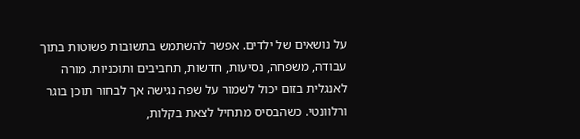על נושאים של ילדים. אפשר להשתמש בתשובות פשוטות בתוך עבודה, משפחה, נסיעות, חדשות, תחביבים ותוכניות. מורה לאנגלית בזום יכול לשמור על שפה נגישה אך לבחור תוכן בוגר ורלוונטי. כשהבסיס מתחיל לצאת בקלות,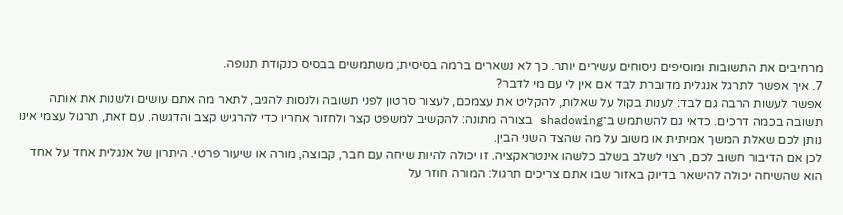מרחיבים את התשובות ומוסיפים ניסוחים עשירים יותר. כך לא נשארים ברמה בסיסית; משתמשים בבסיס כנקודת תנופה.
7. איך אפשר לתרגל אנגלית מדוברת לבד אם אין לי עם מי לדבר?
אפשר לעשות הרבה גם לבד: לענות בקול על שאלות, להקליט את עצמכם, לעצור סרטון לפני תשובה ולנסות להגיב, לתאר מה אתם עושים ולשנות את אותה תשובה בכמה דרכים. כדאי גם להשתמש ב־shadowing בצורה מתונה: להקשיב למשפט קצר ולחזור אחריו כדי להרגיש קצב והדגשה. עם זאת, תרגול עצמי אינו נותן לכם שאלת המשך אמיתית או משוב על מה שהצד השני הבין.
לכן אם הדיבור חשוב לכם, רצוי לשלב בשלב כלשהו אינטראקציה. זו יכולה להיות שיחה עם חבר, קבוצה, מורה או שיעור פרטי. היתרון של אנגלית אחד על אחד הוא שהשיחה יכולה להישאר בדיוק באזור שבו אתם צריכים תרגול: המורה חוזר על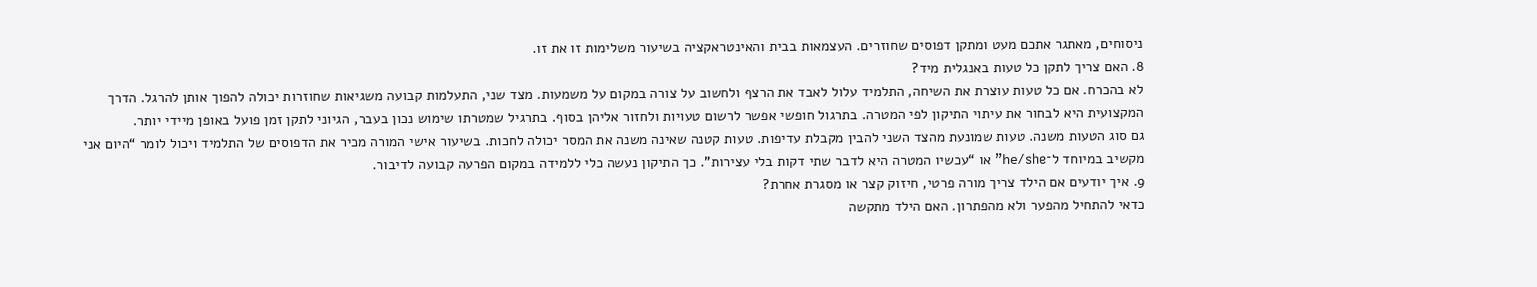ניסוחים, מאתגר אתכם מעט ומתקן דפוסים שחוזרים. העצמאות בבית והאינטראקציה בשיעור משלימות זו את זו.
8. האם צריך לתקן כל טעות באנגלית מיד?
לא בהכרח. אם כל טעות עוצרת את השיחה, התלמיד עלול לאבד את הרצף ולחשוב על צורה במקום על משמעות. מצד שני, התעלמות קבועה משגיאות שחוזרות יכולה להפוך אותן להרגל. הדרך המקצועית היא לבחור את עיתוי התיקון לפי המטרה. בתרגול חופשי אפשר לרשום טעויות ולחזור אליהן בסוף. בתרגיל שמטרתו שימוש נכון בעבר, הגיוני לתקן זמן פועל באופן מיידי יותר.
גם סוג הטעות משנה. טעות שמונעת מהצד השני להבין מקבלת עדיפות. טעות קטנה שאינה משנה את המסר יכולה לחכות. בשיעור אישי המורה מכיר את הדפוסים של התלמיד ויכול לומר “היום אני מקשיב במיוחד ל־he/she” או “עכשיו המטרה היא לדבר שתי דקות בלי עצירות”. כך התיקון נעשה כלי ללמידה במקום הפרעה קבועה לדיבור.
9. איך יודעים אם הילד צריך מורה פרטי, חיזוק קצר או מסגרת אחרת?
כדאי להתחיל מהפער ולא מהפתרון. האם הילד מתקשה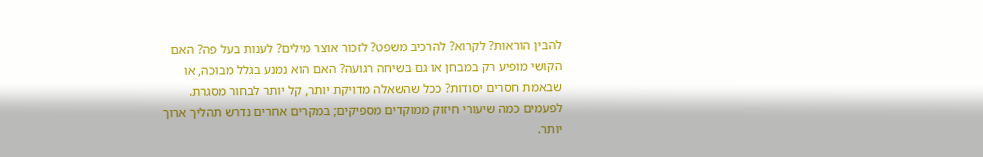להבין הוראות? לקרוא? להרכיב משפט? לזכור אוצר מילים? לענות בעל פה? האם הקושי מופיע רק במבחן או גם בשיחה רגועה? האם הוא נמנע בגלל מבוכה, או שבאמת חסרים יסודות? ככל שהשאלה מדויקת יותר, קל יותר לבחור מסגרת. לפעמים כמה שיעורי חיזוק ממוקדים מספיקים; במקרים אחרים נדרש תהליך ארוך יותר.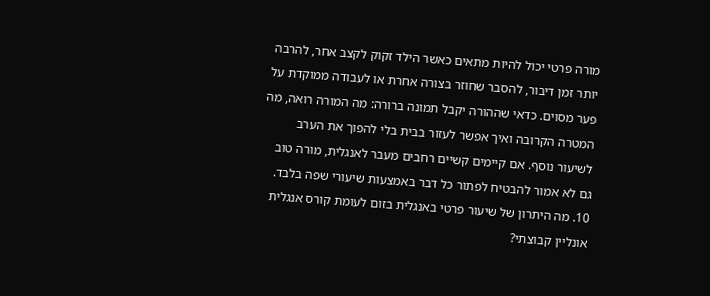מורה פרטי יכול להיות מתאים כאשר הילד זקוק לקצב אחר, להרבה יותר זמן דיבור, להסבר שחוזר בצורה אחרת או לעבודה ממוקדת על פער מסוים. כדאי שההורה יקבל תמונה ברורה: מה המורה רואה, מה המטרה הקרובה ואיך אפשר לעזור בבית בלי להפוך את הערב לשיעור נוסף. אם קיימים קשיים רחבים מעבר לאנגלית, מורה טוב גם לא אמור להבטיח לפתור כל דבר באמצעות שיעורי שפה בלבד.
10. מה היתרון של שיעור פרטי באנגלית בזום לעומת קורס אנגלית אונליין קבוצתי?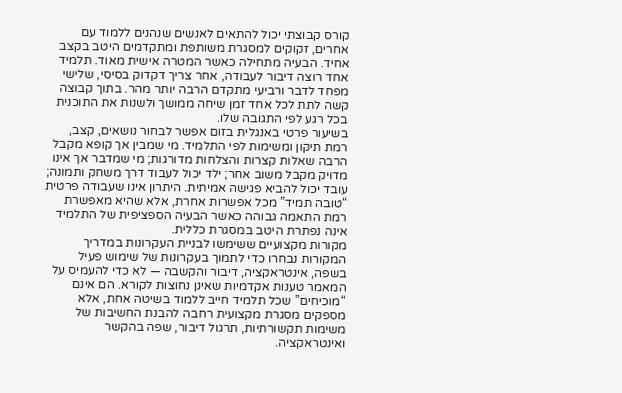קורס קבוצתי יכול להתאים לאנשים שנהנים ללמוד עם אחרים, זקוקים למסגרת משותפת ומתקדמים היטב בקצב אחיד. הבעיה מתחילה כאשר המטרה אישית מאוד. תלמיד אחד רוצה דיבור לעבודה, אחר צריך דקדוק בסיסי, שלישי מפחד לדבר ורביעי מתקדם הרבה יותר מהר. בתוך קבוצה קשה לתת לכל אחד זמן שיחה ממושך ולשנות את התוכנית בכל רגע לפי התגובה שלו.
בשיעור פרטי באנגלית בזום אפשר לבחור נושאים, קצב, רמת תיקון ומשימות לפי התלמיד. מי שמבין אך קופא מקבל הרבה שאלות קצרות והצלחות מדורגות; מי שמדבר אך אינו מדויק מקבל משוב אחר; ילד יכול לעבוד דרך משחק ותמונה; עובד יכול להביא פגישה אמיתית. היתרון אינו שעבודה פרטית “טובה תמיד” מכל אפשרות אחרת, אלא שהיא מאפשרת רמת התאמה גבוהה כאשר הבעיה הספציפית של התלמיד אינה נפתרת היטב במסגרת כללית.
מקורות מקצועיים ששימשו לבניית העקרונות במדריך
המקורות נבחרו כדי לתמוך בעקרונות של שימוש פעיל בשפה, אינטראקציה, דיבור והקשבה — לא כדי להעמיס על המאמר טענות אקדמיות שאינן נחוצות לקורא. הם אינם “מוכיחים” שכל תלמיד חייב ללמוד בשיטה אחת, אלא מספקים מסגרת מקצועית רחבה להבנת החשיבות של משימות תקשורתיות, תרגול דיבור, שפה בהקשר ואינטראקציה.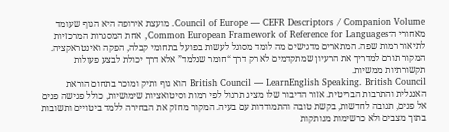Council of Europe — CEFR Descriptors / Companion Volume. מועצת אירופה היא הגוף שעומד מאחורי ה־Common European Framework of Reference for Languages, אחת המסגרות המרכזיות לתיאור רמות שפה. המתארים מדגישים מה לומד מסוגל לעשות בפועל בתחומי קבלה, הפקה ואינטראקציה. המקור תורם למדריך את הרעיון שמתקדמים לא רק דרך “חומר שנלמד” אלא דרך יכולת לבצע פעולות תקשורתיות ממשיות.
British Council — LearnEnglish Speaking. British Council הוא גוף ותיק ומוכר בתחום הוראת האנגלית והתרבות הבריטית. אזור הדיבור שלו מציג תרגול לפי רמות וסיטואציות שימושיות, כולל פגישה פנים אל פנים, תגובה לחדשות, בקשת טובה והתמודדות עם בעיה. המקור מחזק את הבחירה ללמד ביטויים ותשובות בתוך מצבים ולא כרשימות מנותקות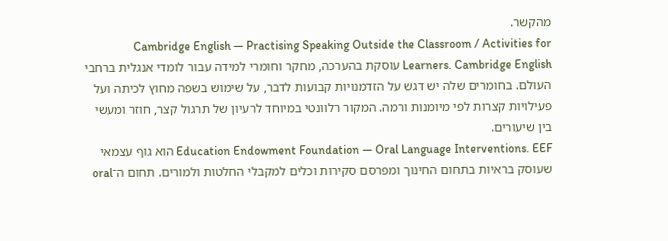מהקשר.
Cambridge English — Practising Speaking Outside the Classroom / Activities for Learners. Cambridge English עוסקת בהערכה, מחקר וחומרי למידה עבור לומדי אנגלית ברחבי העולם. בחומרים שלה יש דגש על הזדמנויות קבועות לדבר, על שימוש בשפה מחוץ לכיתה ועל פעילויות קצרות לפי מיומנות ורמה. המקור רלוונטי במיוחד לרעיון של תרגול קצר, חוזר ומעשי בין שיעורים.
Education Endowment Foundation — Oral Language Interventions. EEF הוא גוף עצמאי שעוסק בראיות בתחום החינוך ומפרסם סקירות וכלים למקבלי החלטות ולמורים. תחום ה־oral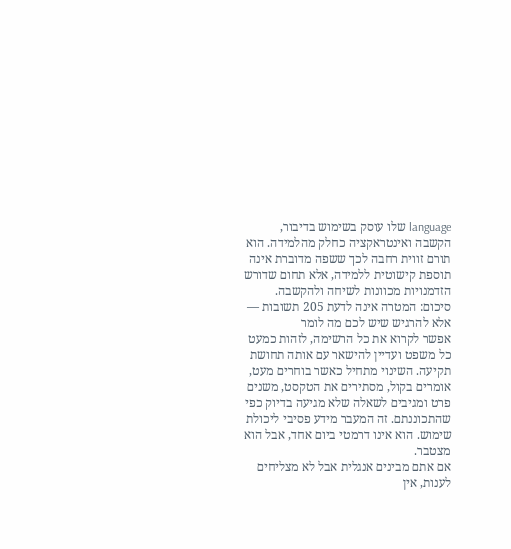language שלו עוסק בשימוש בדיבור, הקשבה ואינטראקציה כחלק מהלמידה. הוא תורם זווית רחבה לכך ששפה מדוברת אינה תוספת קישוטית ללמידה, אלא תחום שדורש הזדמנויות מכוונות לשיחה ולהקשבה.
סיכום: המטרה אינה לדעת 205 תשובות — אלא להרגיש שיש לכם מה לומר
אפשר לקרוא את כל הרשימה, לזהות כמעט כל משפט ועדיין להישאר עם אותה תחושת תקיעה. השינוי מתחיל כאשר בוחרים מעט, אומרים בקול, מסתירים את הטקסט, משנים פרט ומגיבים לשאלה שלא מגיעה בדיוק כפי שהתכוננתם. זה המעבר מידע פסיבי ליכולת שימוש. הוא אינו דרמטי ביום אחד, אבל הוא מצטבר.
אם אתם מבינים אנגלית אבל לא מצליחים לענות, אין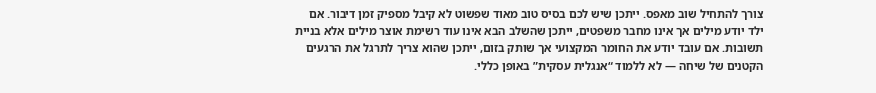צורך להתחיל שוב מאפס. ייתכן שיש לכם בסיס טוב מאוד שפשוט לא קיבל מספיק זמן דיבור. אם ילד יודע מילים אך אינו מחבר משפטים, ייתכן שהשלב הבא אינו עוד רשימת אוצר מילים אלא בניית תשובות. אם עובד יודע את החומר המקצועי אך שותק בזום, ייתכן שהוא צריך לתרגל את הרגעים הקטנים של שיחה — לא ללמוד “אנגלית עסקית” באופן כללי.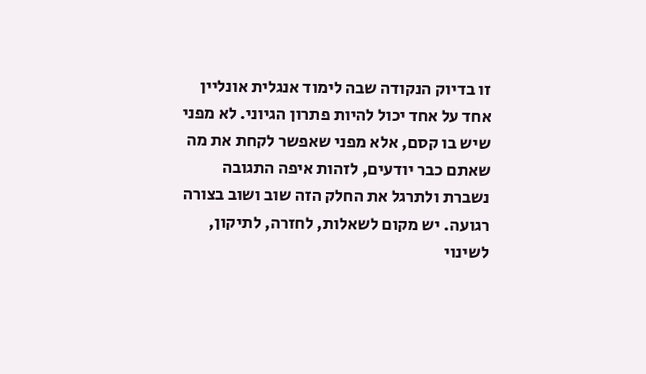זו בדיוק הנקודה שבה לימוד אנגלית אונליין אחד על אחד יכול להיות פתרון הגיוני. לא מפני שיש בו קסם, אלא מפני שאפשר לקחת את מה שאתם כבר יודעים, לזהות איפה התגובה נשברת ולתרגל את החלק הזה שוב ושוב בצורה רגועה. יש מקום לשאלות, לחזרה, לתיקון, לשינוי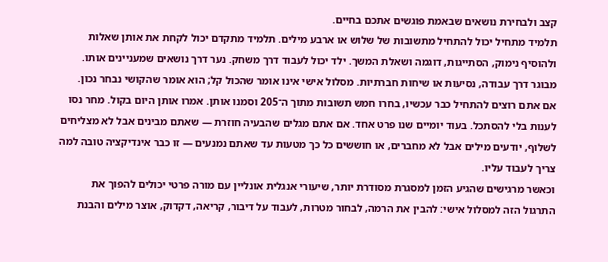קצב ולבחירת נושאים שבאמת פוגשים אתכם בחיים.
תלמיד מתחיל יכול להתחיל מתשובות של שלוש או ארבע מילים. תלמיד מתקדם יכול לקחת את אותן שאלות ולהוסיף נימוק, הסתייגות, דוגמה ושאלת המשך. ילד יכול לעבוד דרך משחק. נער דרך נושאים שמעניינים אותו. מבוגר דרך עבודה, נסיעות או שיחות חברתיות. מסלול אישי אינו אומר שהכול קל; הוא אומר שהקושי נבחר נכון.
אם אתם רוצים להתחיל כבר עכשיו, בחרו חמש תשובות מתוך ה־205 וסמנו אותן. אמרו אותן היום בקול. מחר נסו לענות בלי להסתכל. בעוד יומיים שנו פרט אחד. אם אתם מגלים שהבעיה חוזרת — שאתם מבינים אבל לא מצליחים לשלוף, יודעים מילים אבל לא מחברים, או חוששים כל כך מטעות עד שאתם נמנעים — זו כבר אינדיקציה טובה למה צריך לעבוד עליו.
וכאשר מרגישים שהגיע הזמן למסגרת מסודרת יותר, שיעורי אנגלית אונליין עם מורה פרטי יכולים להפוך את התרגול הזה למסלול אישי: להבין את הרמה, לבחור מטרות, לעבוד על דיבור, קריאה, דקדוק, אוצר מילים והבנת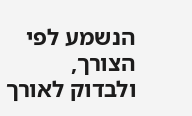הנשמע לפי הצורך, ולבדוק לאורך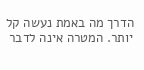הדרך מה באמת נעשה קל יותר. המטרה אינה לדבר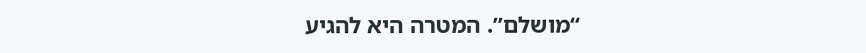“מושלם”. המטרה היא להגיע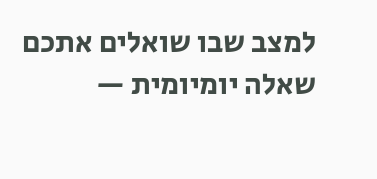למצב שבו שואלים אתכם שאלה יומיומית —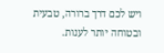ויש לכם דרך ברורה, טבעית ובטוחה יותר לענות.